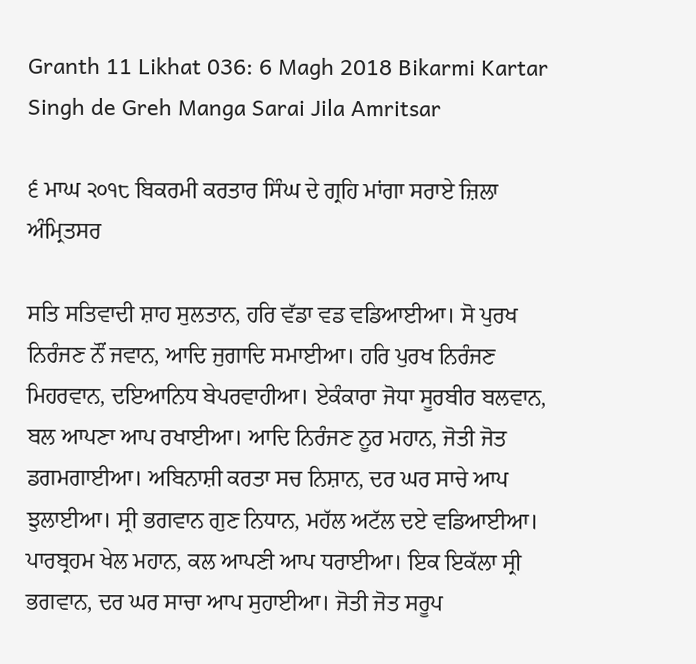Granth 11 Likhat 036: 6 Magh 2018 Bikarmi Kartar Singh de Greh Manga Sarai Jila Amritsar

੬ ਮਾਘ ੨੦੧੮ ਬਿਕਰਮੀ ਕਰਤਾਰ ਸਿੰਘ ਦੇ ਗ੍ਰਹਿ ਮਾਂਗਾ ਸਰਾਏ ਜ਼ਿਲਾ ਅੰਮ੍ਰਿਤਸਰ

ਸਤਿ ਸਤਿਵਾਦੀ ਸ਼ਾਹ ਸੁਲਤਾਨ, ਹਰਿ ਵੱਡਾ ਵਡ ਵਡਿਆਈਆ। ਸੋ ਪੁਰਖ ਨਿਰੰਜਣ ਨੌਂ ਜਵਾਨ, ਆਦਿ ਜੁਗਾਦਿ ਸਮਾਈਆ। ਹਰਿ ਪੁਰਖ ਨਿਰੰਜਣ ਮਿਹਰਵਾਨ, ਦਇਆਨਿਧ ਬੇਪਰਵਾਹੀਆ। ਏਕੰਕਾਰਾ ਜੋਧਾ ਸੂਰਬੀਰ ਬਲਵਾਨ, ਬਲ ਆਪਣਾ ਆਪ ਰਖਾਈਆ। ਆਦਿ ਨਿਰੰਜਣ ਨੂਰ ਮਹਾਨ, ਜੋਤੀ ਜੋਤ ਡਗਮਗਾਈਆ। ਅਬਿਨਾਸ਼ੀ ਕਰਤਾ ਸਚ ਨਿਸ਼ਾਨ, ਦਰ ਘਰ ਸਾਚੇ ਆਪ ਝੁਲਾਈਆ। ਸ੍ਰੀ ਭਗਵਾਨ ਗੁਣ ਨਿਧਾਨ, ਮਹੱਲ ਅਟੱਲ ਦਏ ਵਡਿਆਈਆ। ਪਾਰਬ੍ਰਹਮ ਖੇਲ ਮਹਾਨ, ਕਲ ਆਪਣੀ ਆਪ ਧਰਾਈਆ। ਇਕ ਇਕੱਲਾ ਸ੍ਰੀ ਭਗਵਾਨ, ਦਰ ਘਰ ਸਾਚਾ ਆਪ ਸੁਹਾਈਆ। ਜੋਤੀ ਜੋਤ ਸਰੂਪ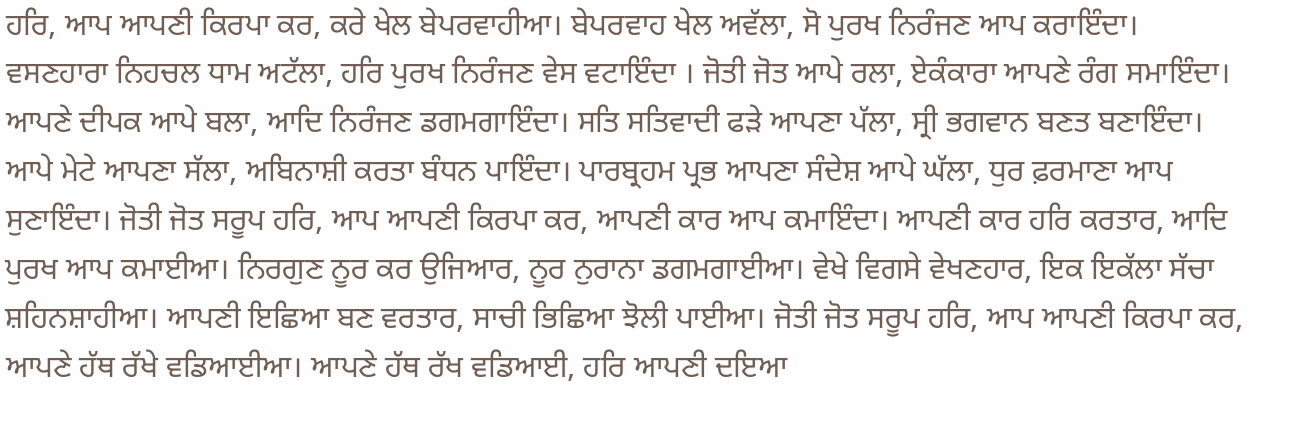ਹਰਿ, ਆਪ ਆਪਣੀ ਕਿਰਪਾ ਕਰ, ਕਰੇ ਖੇਲ ਬੇਪਰਵਾਹੀਆ। ਬੇਪਰਵਾਹ ਖੇਲ ਅਵੱਲਾ, ਸੋ ਪੁਰਖ ਨਿਰੰਜਣ ਆਪ ਕਰਾਇੰਦਾ। ਵਸਣਹਾਰਾ ਨਿਹਚਲ ਧਾਮ ਅਟੱਲਾ, ਹਰਿ ਪੁਰਖ ਨਿਰੰਜਣ ਵੇਸ ਵਟਾਇੰਦਾ । ਜੋਤੀ ਜੋਤ ਆਪੇ ਰਲਾ, ਏਕੰਕਾਰਾ ਆਪਣੇ ਰੰਗ ਸਮਾਇੰਦਾ। ਆਪਣੇ ਦੀਪਕ ਆਪੇ ਬਲਾ, ਆਦਿ ਨਿਰੰਜਣ ਡਗਮਗਾਇੰਦਾ। ਸਤਿ ਸਤਿਵਾਦੀ ਫੜੇ ਆਪਣਾ ਪੱਲਾ, ਸ੍ਰੀ ਭਗਵਾਨ ਬਣਤ ਬਣਾਇੰਦਾ। ਆਪੇ ਮੇਟੇ ਆਪਣਾ ਸੱਲਾ, ਅਬਿਨਾਸ਼ੀ ਕਰਤਾ ਬੰਧਨ ਪਾਇੰਦਾ। ਪਾਰਬ੍ਰਹਮ ਪ੍ਰਭ ਆਪਣਾ ਸੰਦੇਸ਼ ਆਪੇ ਘੱਲਾ, ਧੁਰ ਫ਼ਰਮਾਣਾ ਆਪ ਸੁਣਾਇੰਦਾ। ਜੋਤੀ ਜੋਤ ਸਰੂਪ ਹਰਿ, ਆਪ ਆਪਣੀ ਕਿਰਪਾ ਕਰ, ਆਪਣੀ ਕਾਰ ਆਪ ਕਮਾਇੰਦਾ। ਆਪਣੀ ਕਾਰ ਹਰਿ ਕਰਤਾਰ, ਆਦਿ ਪੁਰਖ ਆਪ ਕਮਾਈਆ। ਨਿਰਗੁਣ ਨੂਰ ਕਰ ਉਜਿਆਰ, ਨੂਰ ਨੁਰਾਨਾ ਡਗਮਗਾਈਆ। ਵੇਖੇ ਵਿਗਸੇ ਵੇਖਣਹਾਰ, ਇਕ ਇਕੱਲਾ ਸੱਚਾ ਸ਼ਹਿਨਸ਼ਾਹੀਆ। ਆਪਣੀ ਇਛਿਆ ਬਣ ਵਰਤਾਰ, ਸਾਚੀ ਭਿਛਿਆ ਝੋਲੀ ਪਾਈਆ। ਜੋਤੀ ਜੋਤ ਸਰੂਪ ਹਰਿ, ਆਪ ਆਪਣੀ ਕਿਰਪਾ ਕਰ, ਆਪਣੇ ਹੱਥ ਰੱਖੇ ਵਡਿਆਈਆ। ਆਪਣੇ ਹੱਥ ਰੱਖ ਵਡਿਆਈ, ਹਰਿ ਆਪਣੀ ਦਇਆ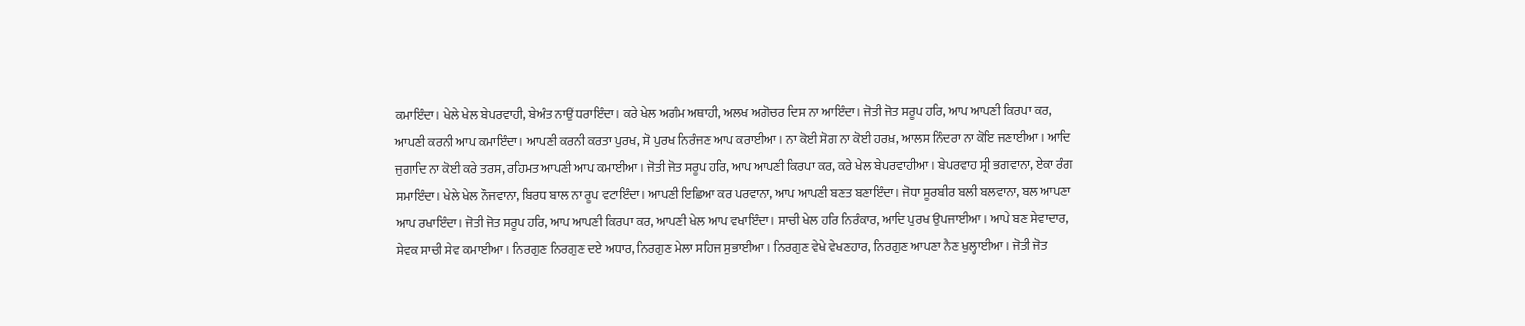ਕਮਾਇੰਦਾ। ਖੇਲੇ ਖੇਲ ਬੇਪਰਵਾਹੀ, ਬੇਅੰਤ ਨਾਉਂ ਧਰਾਇੰਦਾ। ਕਰੇ ਖੇਲ ਅਗੰਮ ਅਥਾਹੀ, ਅਲਖ ਅਗੋਚਰ ਦਿਸ ਨਾ ਆਇੰਦਾ। ਜੋਤੀ ਜੋਤ ਸਰੂਪ ਹਰਿ, ਆਪ ਆਪਣੀ ਕਿਰਪਾ ਕਰ, ਆਪਣੀ ਕਰਨੀ ਆਪ ਕਮਾਇੰਦਾ। ਆਪਣੀ ਕਰਨੀ ਕਰਤਾ ਪੁਰਖ, ਸੋ ਪੁਰਖ ਨਿਰੰਜਣ ਆਪ ਕਰਾਈਆ। ਨਾ ਕੋਈ ਸੋਗ ਨਾ ਕੋਈ ਹਰਖ਼, ਆਲਸ ਨਿੰਦਰਾ ਨਾ ਕੋਇ ਜਣਾਈਆ। ਆਦਿ ਜੁਗਾਦਿ ਨਾ ਕੋਈ ਕਰੇ ਤਰਸ, ਰਹਿਮਤ ਆਪਣੀ ਆਪ ਕਮਾਈਆ। ਜੋਤੀ ਜੋਤ ਸਰੂਪ ਹਰਿ, ਆਪ ਆਪਣੀ ਕਿਰਪਾ ਕਰ, ਕਰੇ ਖੇਲ ਬੇਪਰਵਾਹੀਆ। ਬੇਪਰਵਾਹ ਸ੍ਰੀ ਭਗਵਾਨਾ, ਏਕਾ ਰੰਗ ਸਮਾਇੰਦਾ। ਖੇਲੇ ਖੇਲ ਨੌਜਵਾਨਾ, ਬਿਰਧ ਬਾਲ ਨਾ ਰੂਪ ਵਟਾਇੰਦਾ। ਆਪਣੀ ਇਛਿਆ ਕਰ ਪਰਵਾਨਾ, ਆਪ ਆਪਣੀ ਬਣਤ ਬਣਾਇੰਦਾ। ਜੋਧਾ ਸੂਰਬੀਰ ਬਲੀ ਬਲਵਾਨਾ, ਬਲ ਆਪਣਾ ਆਪ ਰਖਾਇੰਦਾ। ਜੋਤੀ ਜੋਤ ਸਰੂਪ ਹਰਿ, ਆਪ ਆਪਣੀ ਕਿਰਪਾ ਕਰ, ਆਪਣੀ ਖੇਲ ਆਪ ਵਖਾਇੰਦਾ। ਸਾਚੀ ਖੇਲ ਹਰਿ ਨਿਰੰਕਾਰ, ਆਦਿ ਪੁਰਖ ਉਪਜਾਈਆ। ਆਪੇ ਬਣ ਸੇਵਾਦਾਰ, ਸੇਵਕ ਸਾਚੀ ਸੇਵ ਕਮਾਈਆ। ਨਿਰਗੁਣ ਨਿਰਗੁਣ ਦਏ ਅਧਾਰ, ਨਿਰਗੁਣ ਮੇਲਾ ਸਹਿਜ ਸੁਭਾਈਆ। ਨਿਰਗੁਣ ਵੇਖੇ ਵੇਖਣਹਾਰ, ਨਿਰਗੁਣ ਆਪਣਾ ਨੈਣ ਖੁਲ੍ਹਾਈਆ। ਜੋਤੀ ਜੋਤ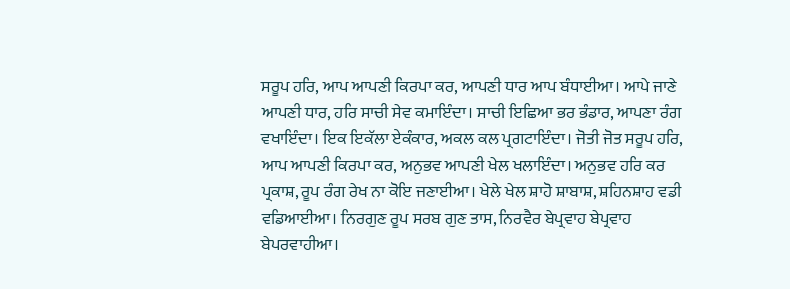ਸਰੂਪ ਹਰਿ, ਆਪ ਆਪਣੀ ਕਿਰਪਾ ਕਰ, ਆਪਣੀ ਧਾਰ ਆਪ ਬੰਧਾਈਆ। ਆਪੇ ਜਾਣੇ ਆਪਣੀ ਧਾਰ, ਹਰਿ ਸਾਚੀ ਸੇਵ ਕਮਾਇੰਦਾ। ਸਾਚੀ ਇਛਿਆ ਭਰ ਭੰਡਾਰ, ਆਪਣਾ ਰੰਗ ਵਖਾਇੰਦਾ। ਇਕ ਇਕੱਲਾ ਏਕੰਕਾਰ, ਅਕਲ ਕਲ ਪ੍ਰਗਟਾਇੰਦਾ। ਜੋਤੀ ਜੋਤ ਸਰੂਪ ਹਰਿ, ਆਪ ਆਪਣੀ ਕਿਰਪਾ ਕਰ, ਅਨੁਭਵ ਆਪਣੀ ਖੇਲ ਖਲਾਇੰਦਾ। ਅਨੁਭਵ ਹਰਿ ਕਰ ਪ੍ਰਕਾਸ਼, ਰੂਪ ਰੰਗ ਰੇਖ ਨਾ ਕੋਇ ਜਣਾਈਆ। ਖੇਲੇ ਖੇਲ ਸ਼ਾਹੋ ਸ਼ਾਬਾਸ਼, ਸ਼ਹਿਨਸ਼ਾਹ ਵਡੀ ਵਡਿਆਈਆ। ਨਿਰਗੁਣ ਰੂਪ ਸਰਬ ਗੁਣ ਤਾਸ, ਨਿਰਵੈਰ ਬੇਪ੍ਰਵਾਹ ਬੇਪ੍ਰਵਾਹ ਬੇਪਰਵਾਹੀਆ।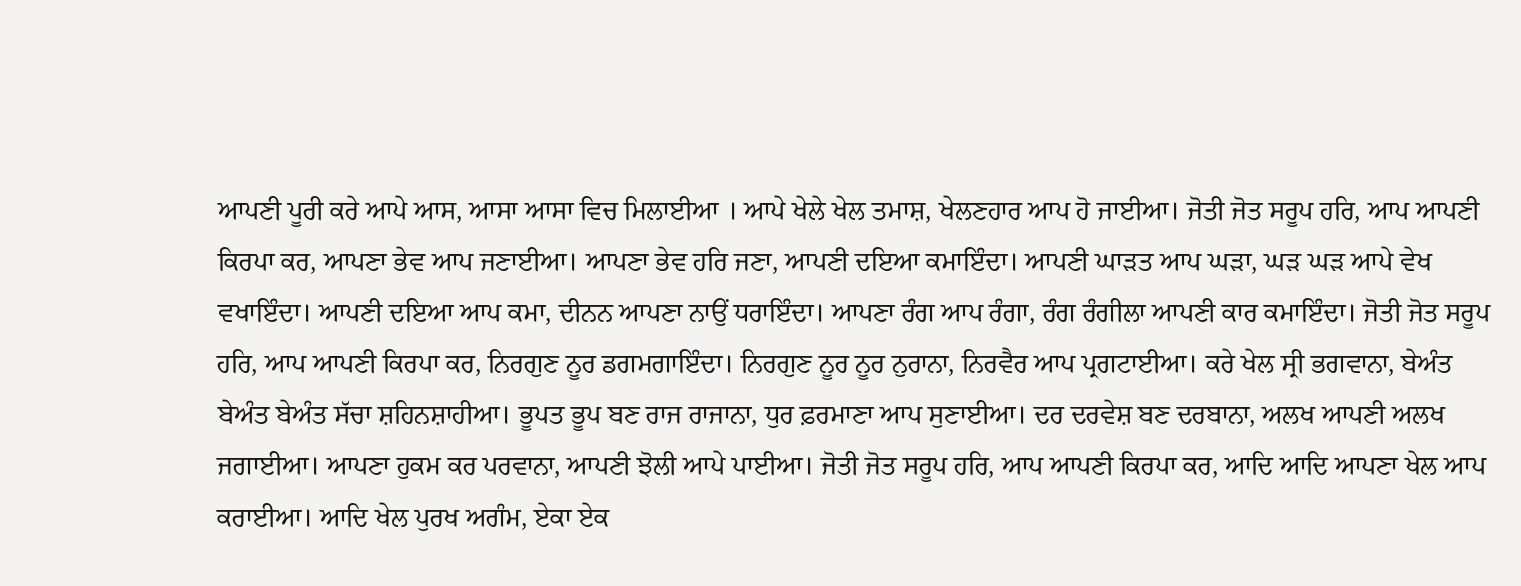ਆਪਣੀ ਪੂਰੀ ਕਰੇ ਆਪੇ ਆਸ, ਆਸਾ ਆਸਾ ਵਿਚ ਮਿਲਾਈਆ । ਆਪੇ ਖੇਲੇ ਖੇਲ ਤਮਾਸ਼, ਖੇਲਣਹਾਰ ਆਪ ਹੋ ਜਾਈਆ। ਜੋਤੀ ਜੋਤ ਸਰੂਪ ਹਰਿ, ਆਪ ਆਪਣੀ ਕਿਰਪਾ ਕਰ, ਆਪਣਾ ਭੇਵ ਆਪ ਜਣਾਈਆ। ਆਪਣਾ ਭੇਵ ਹਰਿ ਜਣਾ, ਆਪਣੀ ਦਇਆ ਕਮਾਇੰਦਾ। ਆਪਣੀ ਘਾੜਤ ਆਪ ਘੜਾ, ਘੜ ਘੜ ਆਪੇ ਵੇਖ ਵਖਾਇੰਦਾ। ਆਪਣੀ ਦਇਆ ਆਪ ਕਮਾ, ਦੀਨਨ ਆਪਣਾ ਨਾਉਂ ਧਰਾਇੰਦਾ। ਆਪਣਾ ਰੰਗ ਆਪ ਰੰਗਾ, ਰੰਗ ਰੰਗੀਲਾ ਆਪਣੀ ਕਾਰ ਕਮਾਇੰਦਾ। ਜੋਤੀ ਜੋਤ ਸਰੂਪ ਹਰਿ, ਆਪ ਆਪਣੀ ਕਿਰਪਾ ਕਰ, ਨਿਰਗੁਣ ਨੂਰ ਡਗਮਗਾਇੰਦਾ। ਨਿਰਗੁਣ ਨੂਰ ਨੂਰ ਨੁਰਾਨਾ, ਨਿਰਵੈਰ ਆਪ ਪ੍ਰਗਟਾਈਆ। ਕਰੇ ਖੇਲ ਸ੍ਰੀ ਭਗਵਾਨਾ, ਬੇਅੰਤ ਬੇਅੰਤ ਬੇਅੰਤ ਸੱਚਾ ਸ਼ਹਿਨਸ਼ਾਹੀਆ। ਭੂਪਤ ਭੂਪ ਬਣ ਰਾਜ ਰਾਜਾਨਾ, ਧੁਰ ਫ਼ਰਮਾਣਾ ਆਪ ਸੁਣਾਈਆ। ਦਰ ਦਰਵੇਸ਼ ਬਣ ਦਰਬਾਨਾ, ਅਲਖ ਆਪਣੀ ਅਲਖ ਜਗਾਈਆ। ਆਪਣਾ ਹੁਕਮ ਕਰ ਪਰਵਾਨਾ, ਆਪਣੀ ਝੋਲੀ ਆਪੇ ਪਾਈਆ। ਜੋਤੀ ਜੋਤ ਸਰੂਪ ਹਰਿ, ਆਪ ਆਪਣੀ ਕਿਰਪਾ ਕਰ, ਆਦਿ ਆਦਿ ਆਪਣਾ ਖੇਲ ਆਪ ਕਰਾਈਆ। ਆਦਿ ਖੇਲ ਪੁਰਖ ਅਗੰਮ, ਏਕਾ ਏਕ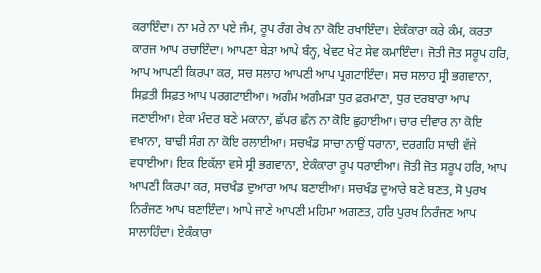ਕਰਾਇੰਦਾ। ਨਾ ਮਰੇ ਨਾ ਪਏ ਜੰਮ, ਰੂਪ ਰੰਗ ਰੇਖ ਨਾ ਕੋਇ ਰਖਾਇੰਦਾ। ਏਕੰਕਾਰਾ ਕਰੇ ਕੰਮ, ਕਰਤਾ ਕਾਰਜ ਆਪ ਰਚਾਇੰਦਾ। ਆਪਣਾ ਬੇੜਾ ਆਪੇ ਬੰਨ੍ਹ, ਖੇਵਟ ਖੇਟ ਸੇਵ ਕਮਾਇੰਦਾ। ਜੋਤੀ ਜੋਤ ਸਰੂਪ ਹਰਿ, ਆਪ ਆਪਣੀ ਕਿਰਪਾ ਕਰ, ਸਚ ਸਲਾਹ ਆਪਣੀ ਆਪ ਪ੍ਰਗਟਾਇੰਦਾ। ਸਚ ਸਲਾਹ ਸ੍ਰੀ ਭਗਵਾਨਾ, ਸਿਫ਼ਤੀ ਸਿਫ਼ਤ ਆਪ ਪਰਗਟਾਈਆ। ਅਗੰਮ ਅਗੰਮੜਾ ਧੁਰ ਫ਼ਰਮਾਣਾ, ਧੁਰ ਦਰਬਾਰਾ ਆਪ ਜਣਾਈਆ। ਏਕਾ ਮੰਦਰ ਬਣੇ ਮਕਾਨਾ, ਛੱਪਰ ਛੰਨ ਨਾ ਕੋਇ ਛੁਹਾਈਆ। ਚਾਰ ਦੀਵਾਰ ਨਾ ਕੋਇ ਵਖਾਨਾ, ਬਾਢੀ ਸੰਗ ਨਾ ਕੋਇ ਰਲਾਈਆ। ਸਚਖੰਡ ਸਾਚਾ ਨਾਉਂ ਧਰਾਨਾ, ਦਰਗਹਿ ਸਾਚੀ ਵੱਜੇ ਵਧਾਈਆ। ਇਕ ਇਕੱਲਾ ਵਸੇ ਸ੍ਰੀ ਭਗਵਾਨਾ, ਏਕੰਕਾਰਾ ਰੂਪ ਧਰਾਈਆ। ਜੋਤੀ ਜੋਤ ਸਰੂਪ ਹਰਿ, ਆਪ ਆਪਣੀ ਕਿਰਪਾ ਕਰ, ਸਚਖੰਡ ਦੁਆਰਾ ਆਪ ਬਣਾਈਆ। ਸਚਖੰਡ ਦੁਆਰੇ ਬਣੇ ਬਣਤ, ਸੋ ਪੁਰਖ ਨਿਰੰਜਣ ਆਪ ਬਣਾਇੰਦਾ। ਆਪੇ ਜਾਣੇ ਆਪਣੀ ਮਹਿਮਾ ਅਗਣਤ, ਹਰਿ ਪੁਰਖ ਨਿਰੰਜਣ ਆਪ ਸਾਲਾਹਿੰਦਾ। ਏਕੰਕਾਰਾ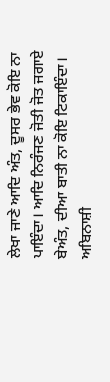ਲੇਖਾ ਜਾਣੇ ਆਦਿ ਅੰਤ, ਦੂਸਰ ਭੇਵ ਕੋਇ ਨਾ ਪਾਇੰਦਾ। ਆਦਿ ਨਿਰੰਜਣ ਜੋਤੀ ਜੋਤ ਜਗਾਏ ਬੇਅੰਤ, ਦੀਆ ਬਾਤੀ ਨਾ ਕੋਇ ਟਿਕਾਇੰਦਾ। ਅਬਿਨਾਸ਼ੀ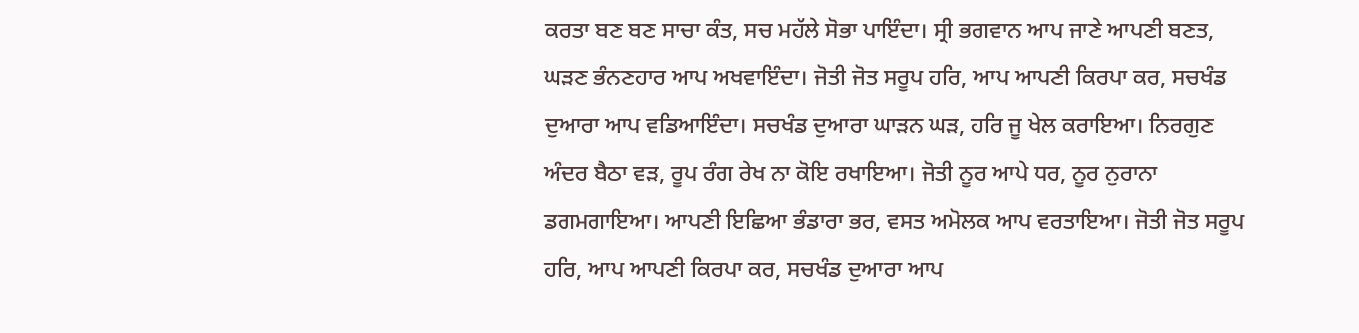ਕਰਤਾ ਬਣ ਬਣ ਸਾਚਾ ਕੰਤ, ਸਚ ਮਹੱਲੇ ਸੋਭਾ ਪਾਇੰਦਾ। ਸ੍ਰੀ ਭਗਵਾਨ ਆਪ ਜਾਣੇ ਆਪਣੀ ਬਣਤ, ਘੜਣ ਭੰਨਣਹਾਰ ਆਪ ਅਖਵਾਇੰਦਾ। ਜੋਤੀ ਜੋਤ ਸਰੂਪ ਹਰਿ, ਆਪ ਆਪਣੀ ਕਿਰਪਾ ਕਰ, ਸਚਖੰਡ ਦੁਆਰਾ ਆਪ ਵਡਿਆਇੰਦਾ। ਸਚਖੰਡ ਦੁਆਰਾ ਘਾੜਨ ਘੜ, ਹਰਿ ਜੂ ਖੇਲ ਕਰਾਇਆ। ਨਿਰਗੁਣ ਅੰਦਰ ਬੈਠਾ ਵੜ, ਰੂਪ ਰੰਗ ਰੇਖ ਨਾ ਕੋਇ ਰਖਾਇਆ। ਜੋਤੀ ਨੂਰ ਆਪੇ ਧਰ, ਨੂਰ ਨੁਰਾਨਾ ਡਗਮਗਾਇਆ। ਆਪਣੀ ਇਛਿਆ ਭੰਡਾਰਾ ਭਰ, ਵਸਤ ਅਮੋਲਕ ਆਪ ਵਰਤਾਇਆ। ਜੋਤੀ ਜੋਤ ਸਰੂਪ ਹਰਿ, ਆਪ ਆਪਣੀ ਕਿਰਪਾ ਕਰ, ਸਚਖੰਡ ਦੁਆਰਾ ਆਪ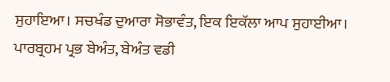ਸੁਹਾਇਆ। ਸਚਖੰਡ ਦੁਆਰਾ ਸੋਭਾਵੰਤ, ਇਕ ਇਕੱਲਾ ਆਪ ਸੁਹਾਈਆ। ਪਾਰਬ੍ਰਹਮ ਪ੍ਰਭ ਬੇਅੰਤ, ਬੇਅੰਤ ਵਡੀ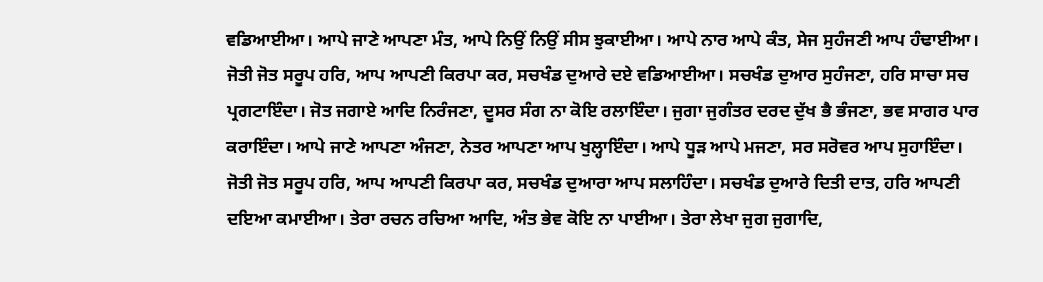ਵਡਿਆਈਆ। ਆਪੇ ਜਾਣੇ ਆਪਣਾ ਮੰਤ, ਆਪੇ ਨਿਉਂ ਨਿਉਂ ਸੀਸ ਝੁਕਾਈਆ। ਆਪੇ ਨਾਰ ਆਪੇ ਕੰਤ, ਸੇਜ ਸੁਹੰਜਣੀ ਆਪ ਹੰਢਾਈਆ। ਜੋਤੀ ਜੋਤ ਸਰੂਪ ਹਰਿ, ਆਪ ਆਪਣੀ ਕਿਰਪਾ ਕਰ, ਸਚਖੰਡ ਦੁਆਰੇ ਦਏ ਵਡਿਆਈਆ। ਸਚਖੰਡ ਦੁਆਰ ਸੁਹੰਜਣਾ, ਹਰਿ ਸਾਚਾ ਸਚ ਪ੍ਰਗਟਾਇੰਦਾ। ਜੋਤ ਜਗਾਏ ਆਦਿ ਨਿਰੰਜਣਾ, ਦੂਸਰ ਸੰਗ ਨਾ ਕੋਇ ਰਲਾਇੰਦਾ। ਜੁਗਾ ਜੁਗੰਤਰ ਦਰਦ ਦੁੱਖ ਭੈ ਭੰਜਣਾ, ਭਵ ਸਾਗਰ ਪਾਰ ਕਰਾਇੰਦਾ। ਆਪੇ ਜਾਣੇ ਆਪਣਾ ਅੰਜਣਾ, ਨੇਤਰ ਆਪਣਾ ਆਪ ਖੁਲ੍ਹਾਇੰਦਾ। ਆਪੇ ਧੂੜ ਆਪੇ ਮਜਣਾ, ਸਰ ਸਰੋਵਰ ਆਪ ਸੁਹਾਇੰਦਾ। ਜੋਤੀ ਜੋਤ ਸਰੂਪ ਹਰਿ, ਆਪ ਆਪਣੀ ਕਿਰਪਾ ਕਰ, ਸਚਖੰਡ ਦੁਆਰਾ ਆਪ ਸਲਾਹਿੰਦਾ। ਸਚਖੰਡ ਦੁਆਰੇ ਦਿਤੀ ਦਾਤ, ਹਰਿ ਆਪਣੀ ਦਇਆ ਕਮਾਈਆ। ਤੇਰਾ ਰਚਨ ਰਚਿਆ ਆਦਿ, ਅੰਤ ਭੇਵ ਕੋਇ ਨਾ ਪਾਈਆ। ਤੇਰਾ ਲੇਖਾ ਜੁਗ ਜੁਗਾਦਿ,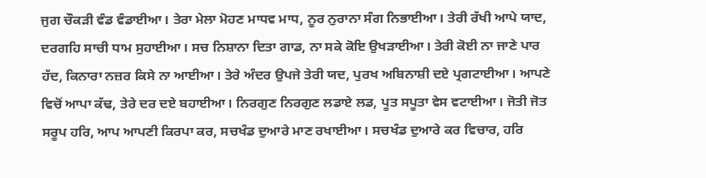ਜੁਗ ਚੌਕੜੀ ਵੰਡ ਵੰਡਾਈਆ। ਤੇਰਾ ਮੇਲਾ ਮੋਹਣ ਮਾਧਵ ਮਾਧ, ਨੂਰ ਨੁਰਾਨਾ ਸੰਗ ਨਿਭਾਈਆ। ਤੇਰੀ ਰੱਖੀ ਆਪੇ ਯਾਦ, ਦਰਗਹਿ ਸਾਚੀ ਧਾਮ ਸੁਹਾਈਆ। ਸਚ ਨਿਸ਼ਾਨਾ ਦਿਤਾ ਗਾਡ, ਨਾ ਸਕੇ ਕੋਇ ਉਖੜਾਈਆ। ਤੇਰੀ ਕੋਈ ਨਾ ਜਾਣੇ ਪਾਰ ਹੱਦ, ਕਿਨਾਰਾ ਨਜ਼ਰ ਕਿਸੇ ਨਾ ਆਈਆ। ਤੇਰੇ ਅੰਦਰ ਉਪਜੇ ਤੇਰੀ ਯਦ, ਪੁਰਖ ਅਬਿਨਾਸ਼ੀ ਦਏ ਪ੍ਰਗਟਾਈਆ। ਆਪਣੇ ਵਿਚੋਂ ਆਪਾ ਕੱਢ, ਤੇਰੇ ਦਰ ਦਏ ਬਹਾਈਆ। ਨਿਰਗੁਣ ਨਿਰਗੁਣ ਲਡਾਏ ਲਡ, ਪੂਤ ਸਪੂਤਾ ਵੇਸ ਵਟਾਈਆ। ਜੋਤੀ ਜੋਤ ਸਰੂਪ ਹਰਿ, ਆਪ ਆਪਣੀ ਕਿਰਪਾ ਕਰ, ਸਚਖੰਡ ਦੁਆਰੇ ਮਾਣ ਰਖਾਈਆ। ਸਚਖੰਡ ਦੁਆਰੇ ਕਰ ਵਿਚਾਰ, ਹਰਿ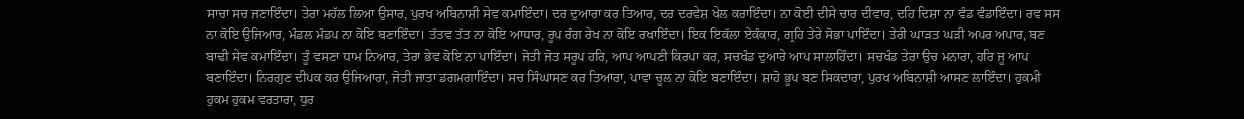ਸਾਚਾ ਸਚ ਜਣਾਇੰਦਾ। ਤੇਰਾ ਮਹੱਲ ਲਿਆ ਉਸਾਰ, ਪੁਰਖ ਅਬਿਨਾਸ਼ੀ ਸੇਵ ਕਮਾਇੰਦਾ। ਦਰ ਦੁਆਰਾ ਕਰ ਤਿਆਰ, ਦਰ ਦਰਵੇਸ਼ ਖੇਲ ਕਰਾਇੰਦਾ। ਨਾ ਕੋਈ ਦੀਸੇ ਚਾਰ ਦੀਵਾਰ, ਦਹਿ ਦਿਸ਼ਾ ਨਾ ਵੰਡ ਵੰਡਾਇੰਦਾ। ਰਵ ਸਸ ਨਾ ਕੋਇ ਉਜਿਆਰ, ਮੰਡਲ ਮੰਡਪ ਨਾ ਕੋਇ ਬਣਾਇੰਦਾ। ਤੱਤਵ ਤੱਤ ਨਾ ਕੋਇ ਆਧਾਰ, ਰੂਪ ਰੰਗ ਰੇਖ ਨਾ ਕੋਇ ਰਖਾਇੰਦਾ। ਇਕ ਇਕੱਲਾ ਏਕੰਕਾਰ, ਗ੍ਰਹਿ ਤੇਰੇ ਸੋਭਾ ਪਾਇੰਦਾ। ਤੇਰੀ ਘਾੜਤ ਘੜੀ ਅਪਰ ਅਪਾਰ, ਬਣ ਬਾਢੀ ਸੇਵ ਕਮਾਇੰਦਾ। ਤੂੰ ਵਸਣਾ ਧਾਮ ਨਿਆਰ, ਤੇਰਾ ਭੇਵ ਕੋਇ ਨਾ ਪਾਇੰਦਾ। ਜੋਤੀ ਜੋਤ ਸਰੂਪ ਹਰਿ, ਆਪ ਆਪਣੀ ਕਿਰਪਾ ਕਰ, ਸਚਖੰਡ ਦੁਆਰੇ ਆਪ ਸਾਲਾਹਿੰਦਾ। ਸਚਖੰਡ ਤੇਰਾ ਉਚ ਮਨਾਰਾ, ਹਰਿ ਜੂ ਆਪ ਬਣਾਇੰਦਾ। ਨਿਰਗੁਣ ਦੀਪਕ ਕਰ ਉਜਿਆਰਾ, ਜੋਤੀ ਜਾਤਾ ਡਗਮਗਾਇੰਦਾ। ਸਚ ਸਿੰਘਾਸਣ ਕਰ ਤਿਆਰਾ, ਪਾਵਾ ਚੂਲ ਨਾ ਕੋਇ ਬਣਾਇੰਦਾ। ਸ਼ਾਹੋ ਭੂਪ ਬਣ ਸਿਕਦਾਰਾ, ਪੁਰਖ ਅਬਿਨਾਸ਼ੀ ਆਸਣ ਲਾਇੰਦਾ। ਹੁਕਮੀ ਹੁਕਮ ਹੁਕਮ ਵਰਤਾਰਾ, ਧੁਰ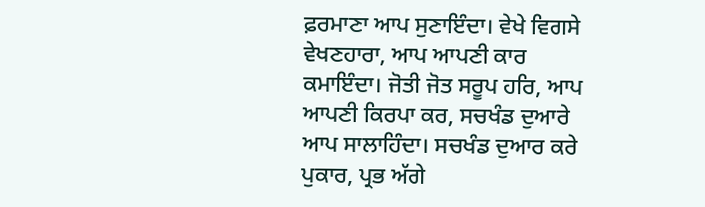ਫ਼ਰਮਾਣਾ ਆਪ ਸੁਣਾਇੰਦਾ। ਵੇਖੇ ਵਿਗਸੇ ਵੇਖਣਹਾਰਾ, ਆਪ ਆਪਣੀ ਕਾਰ ਕਮਾਇੰਦਾ। ਜੋਤੀ ਜੋਤ ਸਰੂਪ ਹਰਿ, ਆਪ ਆਪਣੀ ਕਿਰਪਾ ਕਰ, ਸਚਖੰਡ ਦੁਆਰੇ ਆਪ ਸਾਲਾਹਿੰਦਾ। ਸਚਖੰਡ ਦੁਆਰ ਕਰੇ ਪੁਕਾਰ, ਪ੍ਰਭ ਅੱਗੇ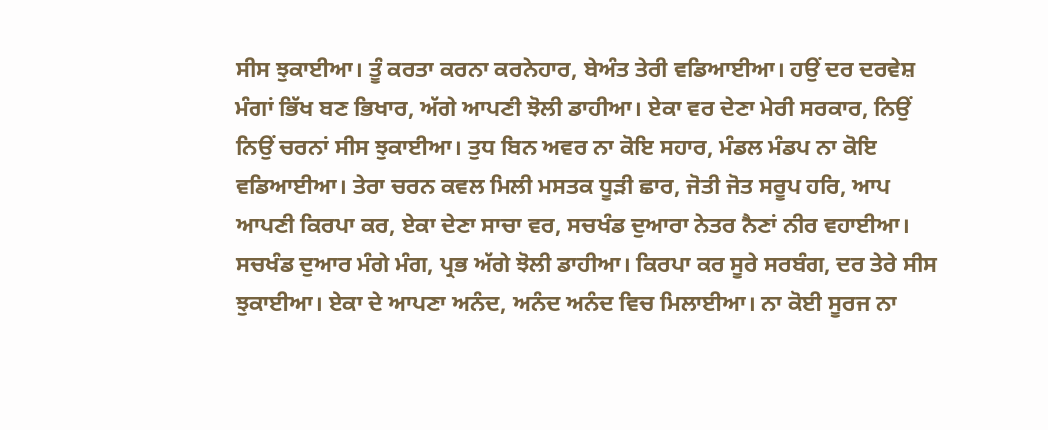ਸੀਸ ਝੁਕਾਈਆ। ਤੂੰ ਕਰਤਾ ਕਰਨਾ ਕਰਨੇਹਾਰ, ਬੇਅੰਤ ਤੇਰੀ ਵਡਿਆਈਆ। ਹਉਂ ਦਰ ਦਰਵੇਸ਼ ਮੰਗਾਂ ਭਿੱਖ ਬਣ ਭਿਖਾਰ, ਅੱਗੇ ਆਪਣੀ ਝੋਲੀ ਡਾਹੀਆ। ਏਕਾ ਵਰ ਦੇਣਾ ਮੇਰੀ ਸਰਕਾਰ, ਨਿਉਂ ਨਿਉਂ ਚਰਨਾਂ ਸੀਸ ਝੁਕਾਈਆ। ਤੁਧ ਬਿਨ ਅਵਰ ਨਾ ਕੋਇ ਸਹਾਰ, ਮੰਡਲ ਮੰਡਪ ਨਾ ਕੋਇ ਵਡਿਆਈਆ। ਤੇਰਾ ਚਰਨ ਕਵਲ ਮਿਲੀ ਮਸਤਕ ਧੂੜੀ ਛਾਰ, ਜੋਤੀ ਜੋਤ ਸਰੂਪ ਹਰਿ, ਆਪ ਆਪਣੀ ਕਿਰਪਾ ਕਰ, ਏਕਾ ਦੇਣਾ ਸਾਚਾ ਵਰ, ਸਚਖੰਡ ਦੁਆਰਾ ਨੇਤਰ ਨੈਣਾਂ ਨੀਰ ਵਹਾਈਆ। ਸਚਖੰਡ ਦੁਆਰ ਮੰਗੇ ਮੰਗ, ਪ੍ਰਭ ਅੱਗੇ ਝੋਲੀ ਡਾਹੀਆ। ਕਿਰਪਾ ਕਰ ਸੂਰੇ ਸਰਬੰਗ, ਦਰ ਤੇਰੇ ਸੀਸ ਝੁਕਾਈਆ। ਏਕਾ ਦੇ ਆਪਣਾ ਅਨੰਦ, ਅਨੰਦ ਅਨੰਦ ਵਿਚ ਮਿਲਾਈਆ। ਨਾ ਕੋਈ ਸੂਰਜ ਨਾ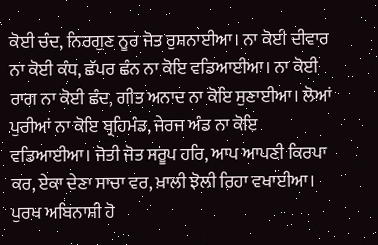ਕੋਈ ਚੰਦ, ਨਿਰਗੁਣ ਨੂਰ ਜੋਤ ਰੁਸ਼ਨਾਈਆ। ਨਾ ਕੋਈ ਦੀਵਾਰ ਨਾ ਕੋਈ ਕੰਧ, ਛੱਪਰ ਛੰਨ ਨਾ ਕੋਇ ਵਡਿਆਈਆ। ਨਾ ਕੋਈ ਰਾਗ ਨਾ ਕੋਈ ਛੰਦ, ਗੀਤ ਅਨਾਦ ਨਾ ਕੋਇ ਸੁਣਾਈਆ। ਲੋਆਂ ਪੁਰੀਆਂ ਨਾ ਕੋਇ ਬ੍ਰਹਿਮੰਡ, ਜੇਰਜ ਅੰਡ ਨਾ ਕੋਇ ਵਡਿਆਈਆ। ਜੋਤੀ ਜੋਤ ਸਰੂਪ ਹਰਿ, ਆਪ ਆਪਣੀ ਕਿਰਪਾ ਕਰ, ਏਕਾ ਦੇਣਾ ਸਾਚਾ ਵਰ, ਖ਼ਾਲੀ ਝੋਲੀ ਰਿਹਾ ਵਖਾਈਆ। ਪੁਰਖ ਅਬਿਨਾਸ਼ੀ ਹੋ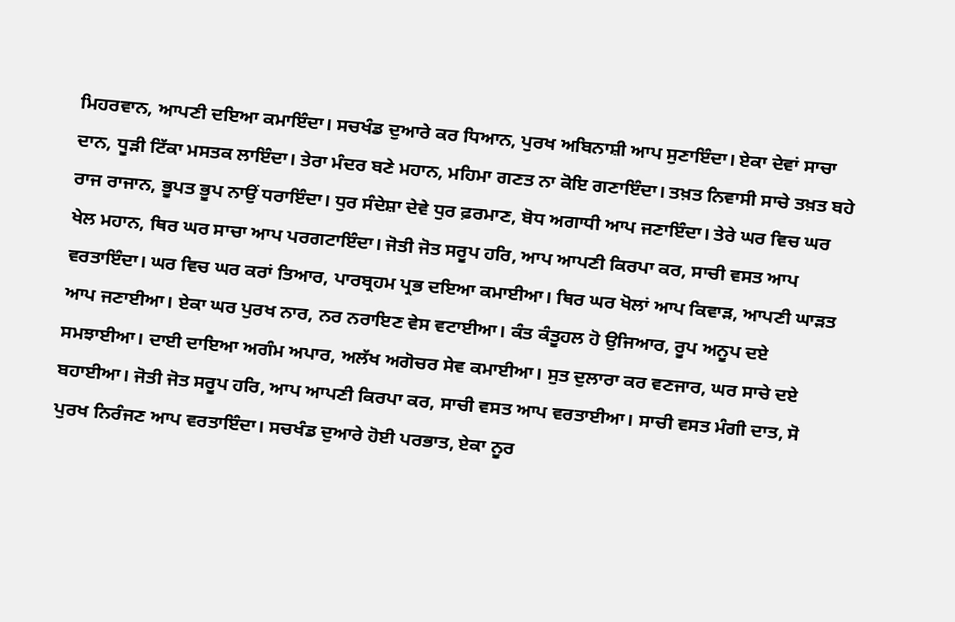ਮਿਹਰਵਾਨ, ਆਪਣੀ ਦਇਆ ਕਮਾਇੰਦਾ। ਸਚਖੰਡ ਦੁਆਰੇ ਕਰ ਧਿਆਨ, ਪੁਰਖ ਅਬਿਨਾਸ਼ੀ ਆਪ ਸੁਣਾਇੰਦਾ। ਏਕਾ ਦੇਵਾਂ ਸਾਚਾ ਦਾਨ, ਧੂੜੀ ਟਿੱਕਾ ਮਸਤਕ ਲਾਇੰਦਾ। ਤੇਰਾ ਮੰਦਰ ਬਣੇ ਮਹਾਨ, ਮਹਿਮਾ ਗਣਤ ਨਾ ਕੋਇ ਗਣਾਇੰਦਾ। ਤਖ਼ਤ ਨਿਵਾਸੀ ਸਾਚੇ ਤਖ਼ਤ ਬਹੇ ਰਾਜ ਰਾਜਾਨ, ਭੂਪਤ ਭੂਪ ਨਾਉਂ ਧਰਾਇੰਦਾ। ਧੁਰ ਸੰਦੇਸ਼ਾ ਦੇਵੇ ਧੁਰ ਫ਼ਰਮਾਣ, ਬੋਧ ਅਗਾਧੀ ਆਪ ਜਣਾਇੰਦਾ। ਤੇਰੇ ਘਰ ਵਿਚ ਘਰ ਖੇਲ ਮਹਾਨ, ਥਿਰ ਘਰ ਸਾਚਾ ਆਪ ਪਰਗਟਾਇੰਦਾ। ਜੋਤੀ ਜੋਤ ਸਰੂਪ ਹਰਿ, ਆਪ ਆਪਣੀ ਕਿਰਪਾ ਕਰ, ਸਾਚੀ ਵਸਤ ਆਪ ਵਰਤਾਇੰਦਾ। ਘਰ ਵਿਚ ਘਰ ਕਰਾਂ ਤਿਆਰ, ਪਾਰਬ੍ਰਹਮ ਪ੍ਰਭ ਦਇਆ ਕਮਾਈਆ। ਥਿਰ ਘਰ ਖੋਲਾਂ ਆਪ ਕਿਵਾੜ, ਆਪਣੀ ਘਾੜਤ ਆਪ ਜਣਾਈਆ। ਏਕਾ ਘਰ ਪੁਰਖ ਨਾਰ, ਨਰ ਨਰਾਇਣ ਵੇਸ ਵਟਾਈਆ। ਕੰਤ ਕੰਤੂਹਲ ਹੋ ਉਜਿਆਰ, ਰੂਪ ਅਨੂਪ ਦਏ ਸਮਝਾਈਆ। ਦਾਈ ਦਾਇਆ ਅਗੰਮ ਅਪਾਰ, ਅਲੱਖ ਅਗੋਚਰ ਸੇਵ ਕਮਾਈਆ। ਸੁਤ ਦੁਲਾਰਾ ਕਰ ਵਣਜਾਰ, ਘਰ ਸਾਚੇ ਦਏ ਬਹਾਈਆ। ਜੋਤੀ ਜੋਤ ਸਰੂਪ ਹਰਿ, ਆਪ ਆਪਣੀ ਕਿਰਪਾ ਕਰ, ਸਾਚੀ ਵਸਤ ਆਪ ਵਰਤਾਈਆ। ਸਾਚੀ ਵਸਤ ਮੰਗੀ ਦਾਤ, ਸੋ ਪੁਰਖ ਨਿਰੰਜਣ ਆਪ ਵਰਤਾਇੰਦਾ। ਸਚਖੰਡ ਦੁਆਰੇ ਹੋਈ ਪਰਭਾਤ, ਏਕਾ ਨੂਰ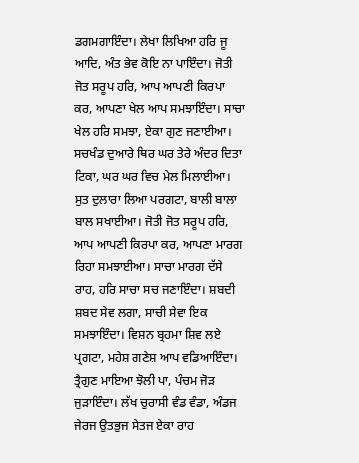ਡਗਮਗਾਇੰਦਾ। ਲੇਖਾ ਲਿਖਿਆ ਹਰਿ ਜੂ ਆਦਿ, ਅੰਤ ਭੇਵ ਕੋਇ ਨਾ ਪਾਇੰਦਾ। ਜੋਤੀ ਜੋਤ ਸਰੂਪ ਹਰਿ, ਆਪ ਆਪਣੀ ਕਿਰਪਾ ਕਰ, ਆਪਣਾ ਖੇਲ ਆਪ ਸਮਝਾਇੰਦਾ। ਸਾਚਾ ਖੇਲ ਹਰਿ ਸਮਝਾ, ਏਕਾ ਗੁਣ ਜਣਾਈਆ। ਸਚਖੰਡ ਦੁਆਰੇ ਥਿਰ ਘਰ ਤੇਰੇ ਅੰਦਰ ਦਿਤਾ ਟਿਕਾ, ਘਰ ਘਰ ਵਿਚ ਮੇਲ ਮਿਲਾਈਆ। ਸੁਤ ਦੁਲਾਰਾ ਲਿਆ ਪਰਗਟਾ, ਬਾਲੀ ਬਾਲਾ ਬਾਲ ਸਖਾਈਆ। ਜੋਤੀ ਜੋਤ ਸਰੂਪ ਹਰਿ, ਆਪ ਆਪਣੀ ਕਿਰਪਾ ਕਰ, ਆਪਣਾ ਮਾਰਗ ਰਿਹਾ ਸਮਝਾਈਆ। ਸਾਚਾ ਮਾਰਗ ਦੱਸੇ ਰਾਹ, ਹਰਿ ਸਾਚਾ ਸਚ ਜਣਾਇੰਦਾ। ਸ਼ਬਦੀ ਸ਼ਬਦ ਸੇਵ ਲਗਾ, ਸਾਚੀ ਸੇਵਾ ਇਕ ਸਮਝਾਇੰਦਾ। ਵਿਸ਼ਨ ਬ੍ਰਹਮਾ ਸ਼ਿਵ ਲਏ ਪ੍ਰਗਟਾ, ਮਹੇਸ਼ ਗਣੇਸ਼ ਆਪ ਵਡਿਆਇੰਦਾ। ਤ੍ਰੈਗੁਣ ਮਾਇਆ ਝੋਲੀ ਪਾ, ਪੰਚਮ ਜੋੜ ਜੁੜਾਇੰਦਾ। ਲੱਖ ਚੁਰਾਸੀ ਵੰਡ ਵੰਡਾ, ਅੰਡਜ ਜੇਰਜ ਉਤਭੁਜ ਸੇਤਜ ਏਕਾ ਰਾਹ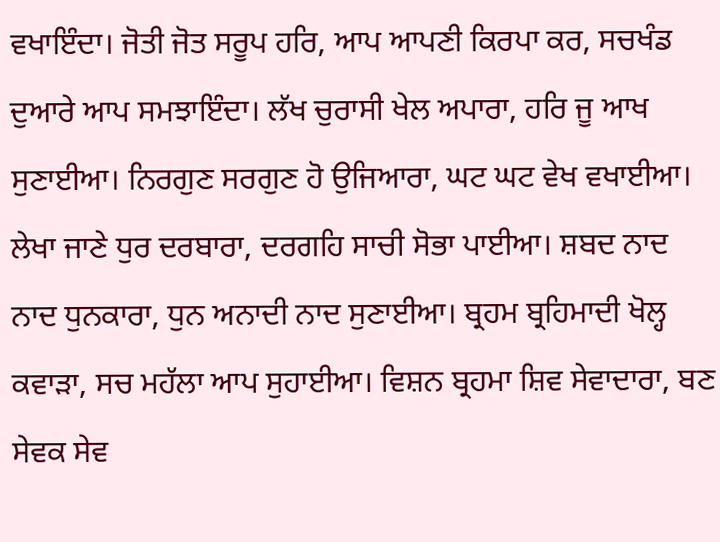ਵਖਾਇੰਦਾ। ਜੋਤੀ ਜੋਤ ਸਰੂਪ ਹਰਿ, ਆਪ ਆਪਣੀ ਕਿਰਪਾ ਕਰ, ਸਚਖੰਡ ਦੁਆਰੇ ਆਪ ਸਮਝਾਇੰਦਾ। ਲੱਖ ਚੁਰਾਸੀ ਖੇਲ ਅਪਾਰਾ, ਹਰਿ ਜੂ ਆਖ ਸੁਣਾਈਆ। ਨਿਰਗੁਣ ਸਰਗੁਣ ਹੋ ਉਜਿਆਰਾ, ਘਟ ਘਟ ਵੇਖ ਵਖਾਈਆ। ਲੇਖਾ ਜਾਣੇ ਧੁਰ ਦਰਬਾਰਾ, ਦਰਗਹਿ ਸਾਚੀ ਸੋਭਾ ਪਾਈਆ। ਸ਼ਬਦ ਨਾਦ ਨਾਦ ਧੁਨਕਾਰਾ, ਧੁਨ ਅਨਾਦੀ ਨਾਦ ਸੁਣਾਈਆ। ਬ੍ਰਹਮ ਬ੍ਰਹਿਮਾਦੀ ਖੋਲ੍ਹ ਕਵਾੜਾ, ਸਚ ਮਹੱਲਾ ਆਪ ਸੁਹਾਈਆ। ਵਿਸ਼ਨ ਬ੍ਰਹਮਾ ਸ਼ਿਵ ਸੇਵਾਦਾਰਾ, ਬਣ ਸੇਵਕ ਸੇਵ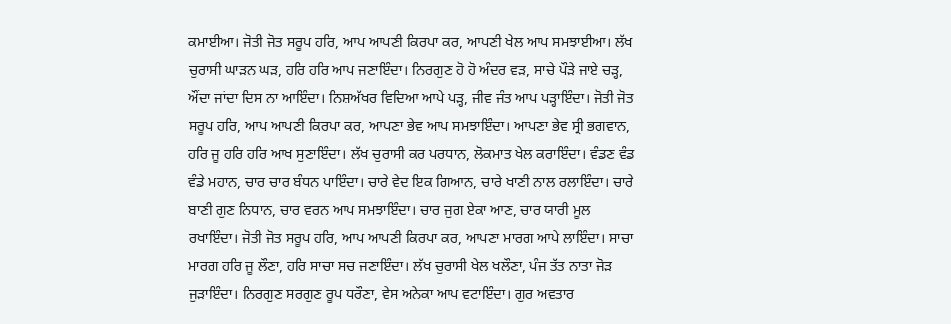ਕਮਾਈਆ। ਜੋਤੀ ਜੋਤ ਸਰੂਪ ਹਰਿ, ਆਪ ਆਪਣੀ ਕਿਰਪਾ ਕਰ, ਆਪਣੀ ਖੇਲ ਆਪ ਸਮਝਾਈਆ। ਲੱਖ ਚੁਰਾਸੀ ਘਾੜਨ ਘੜ, ਹਰਿ ਹਰਿ ਆਪ ਜਣਾਇੰਦਾ। ਨਿਰਗੁਣ ਹੋ ਹੋ ਅੰਦਰ ਵੜ, ਸਾਚੇ ਪੌੜੇ ਜਾਏ ਚੜ੍ਹ, ਔਂਦਾ ਜਾਂਦਾ ਦਿਸ ਨਾ ਆਇੰਦਾ। ਨਿਸ਼ਅੱਖਰ ਵਿਦਿਆ ਆਪੇ ਪੜ੍ਹ, ਜੀਵ ਜੰਤ ਆਪ ਪੜ੍ਹਾਇੰਦਾ। ਜੋਤੀ ਜੋਤ ਸਰੂਪ ਹਰਿ, ਆਪ ਆਪਣੀ ਕਿਰਪਾ ਕਰ, ਆਪਣਾ ਭੇਵ ਆਪ ਸਮਝਾਇੰਦਾ। ਆਪਣਾ ਭੇਵ ਸ੍ਰੀ ਭਗਵਾਨ, ਹਰਿ ਜੂ ਹਰਿ ਹਰਿ ਆਖ ਸੁਣਾਇੰਦਾ। ਲੱਖ ਚੁਰਾਸੀ ਕਰ ਪਰਧਾਨ, ਲੋਕਮਾਤ ਖੇਲ ਕਰਾਇੰਦਾ। ਵੰਡਣ ਵੰਡ ਵੰਡੇ ਮਹਾਨ, ਚਾਰ ਚਾਰ ਬੰਧਨ ਪਾਇੰਦਾ। ਚਾਰੇ ਵੇਦ ਇਕ ਗਿਆਨ, ਚਾਰੇ ਖਾਣੀ ਨਾਲ ਰਲਾਇੰਦਾ। ਚਾਰੇ ਬਾਣੀ ਗੁਣ ਨਿਧਾਨ, ਚਾਰ ਵਰਨ ਆਪ ਸਮਝਾਇੰਦਾ। ਚਾਰ ਜੁਗ ਏਕਾ ਆਣ, ਚਾਰ ਯਾਰੀ ਮੂਲ ਰਖਾਇੰਦਾ। ਜੋਤੀ ਜੋਤ ਸਰੂਪ ਹਰਿ, ਆਪ ਆਪਣੀ ਕਿਰਪਾ ਕਰ, ਆਪਣਾ ਮਾਰਗ ਆਪੇ ਲਾਇੰਦਾ। ਸਾਚਾ ਮਾਰਗ ਹਰਿ ਜੂ ਲੌਣਾ, ਹਰਿ ਸਾਚਾ ਸਚ ਜਣਾਇੰਦਾ। ਲੱਖ ਚੁਰਾਸੀ ਖੇਲ ਖਲੌਣਾ, ਪੰਜ ਤੱਤ ਨਾਤਾ ਜੋੜ ਜੁੜਾਇੰਦਾ। ਨਿਰਗੁਣ ਸਰਗੁਣ ਰੂਪ ਧਰੌਣਾ, ਵੇਸ ਅਨੇਕਾ ਆਪ ਵਟਾਇੰਦਾ। ਗੁਰ ਅਵਤਾਰ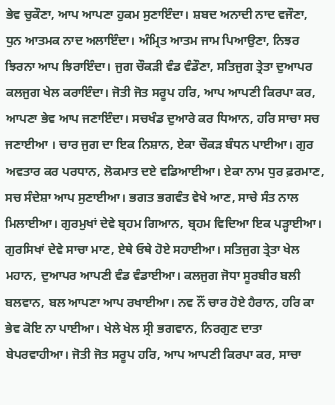ਭੇਵ ਚੁਕੌਣਾ, ਆਪ ਆਪਣਾ ਹੁਕਮ ਸੁਣਾਇੰਦਾ। ਸ਼ਬਦ ਅਨਾਦੀ ਨਾਦ ਵਜੌਣਾ, ਧੁਨ ਆਤਮਕ ਨਾਦ ਅਲਾਇੰਦਾ। ਅੰਮ੍ਰਿਤ ਆਤਮ ਜਾਮ ਪਿਆਉਣਾ, ਨਿਝਰ ਝਿਰਨਾ ਆਪ ਝਿਰਾਇੰਦਾ। ਜੁਗ ਚੌਕੜੀ ਵੰਡ ਵੰਡੌਣਾ, ਸਤਿਜੁਗ ਤ੍ਰੇਤਾ ਦੁਆਪਰ ਕਲਜੁਗ ਖੇਲ ਕਰਾਇੰਦਾ। ਜੋਤੀ ਜੋਤ ਸਰੂਪ ਹਰਿ, ਆਪ ਆਪਣੀ ਕਿਰਪਾ ਕਰ, ਆਪਣਾ ਭੇਵ ਆਪ ਜਣਾਇੰਦਾ। ਸਚਖੰਡ ਦੁਆਰੇ ਕਰ ਧਿਆਨ, ਹਰਿ ਸਾਚਾ ਸਚ ਜਣਾਈਆ । ਚਾਰ ਜੁਗ ਦਾ ਇਕ ਨਿਸ਼ਾਨ, ਏਕਾ ਚੌਕੜ ਬੰਧਨ ਪਾਈਆ। ਗੁਰ ਅਵਤਾਰ ਕਰ ਪਰਧਾਨ, ਲੋਕਮਾਤ ਦਏ ਵਡਿਆਈਆ। ਏਕਾ ਨਾਮ ਧੁਰ ਫ਼ਰਮਾਣ, ਸਚ ਸੰਦੇਸ਼ਾ ਆਪ ਸੁਣਾਈਆ। ਭਗਤ ਭਗਵੰਤ ਵੇਖੇ ਆਣ, ਸਾਚੇ ਸੰਤ ਨਾਲ ਮਿਲਾਈਆ। ਗੁਰਮੁਖਾਂ ਦੇਵੇ ਬ੍ਰਹਮ ਗਿਆਨ, ਬ੍ਰਹਮ ਵਿਦਿਆ ਇਕ ਪੜ੍ਹਾਈਆ। ਗੁਰਸਿਖਾਂ ਦੇਵੇ ਸਾਚਾ ਮਾਣ, ਏਥੇ ਓਥੇ ਹੋਏ ਸਹਾਈਆ। ਸਤਿਜੁਗ ਤ੍ਰੇਤਾ ਖੇਲ ਮਹਾਨ, ਦੁਆਪਰ ਆਪਣੀ ਵੰਡ ਵੰਡਾਈਆ। ਕਲਜੁਗ ਜੋਧਾ ਸੂਰਬੀਰ ਬਲੀ ਬਲਵਾਨ, ਬਲ ਆਪਣਾ ਆਪ ਰਖਾਈਆ। ਨਵ ਨੌਂ ਚਾਰ ਹੋਏ ਹੈਰਾਨ, ਹਰਿ ਕਾ ਭੇਵ ਕੋਇ ਨਾ ਪਾਈਆ। ਖੇਲੇ ਖੇਲ ਸ੍ਰੀ ਭਗਵਾਨ, ਨਿਰਗੁਣ ਦਾਤਾ ਬੇਪਰਵਾਹੀਆ। ਜੋਤੀ ਜੋਤ ਸਰੂਪ ਹਰਿ, ਆਪ ਆਪਣੀ ਕਿਰਪਾ ਕਰ, ਸਾਚਾ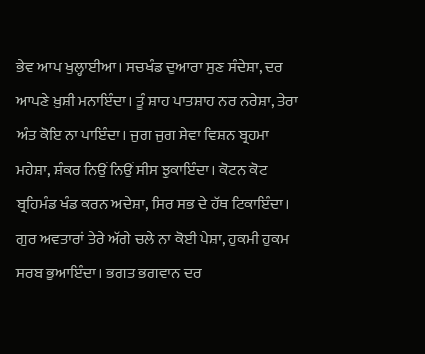ਭੇਵ ਆਪ ਖੁਲ੍ਹਾਈਆ। ਸਚਖੰਡ ਦੁਆਰਾ ਸੁਣ ਸੰਦੇਸ਼ਾ, ਦਰ ਆਪਣੇ ਖ਼ੁਸ਼ੀ ਮਨਾਇੰਦਾ। ਤੂੰ ਸ਼ਾਹ ਪਾਤਸ਼ਾਹ ਨਰ ਨਰੇਸ਼ਾ, ਤੇਰਾ ਅੰਤ ਕੋਇ ਨਾ ਪਾਇੰਦਾ। ਜੁਗ ਜੁਗ ਸੇਵਾ ਵਿਸ਼ਨ ਬ੍ਰਹਮਾ ਮਹੇਸ਼ਾ, ਸ਼ੰਕਰ ਨਿਉਂ ਨਿਉਂ ਸੀਸ ਝੁਕਾਇੰਦਾ। ਕੋਟਨ ਕੋਟ ਬ੍ਰਹਿਮੰਡ ਖੰਡ ਕਰਨ ਅਦੇਸ਼ਾ, ਸਿਰ ਸਭ ਦੇ ਹੱਥ ਟਿਕਾਇੰਦਾ। ਗੁਰ ਅਵਤਾਰਾਂ ਤੇਰੇ ਅੱਗੇ ਚਲੇ ਨਾ ਕੋਈ ਪੇਸ਼ਾ, ਹੁਕਮੀ ਹੁਕਮ ਸਰਬ ਭੁਆਇੰਦਾ। ਭਗਤ ਭਗਵਾਨ ਦਰ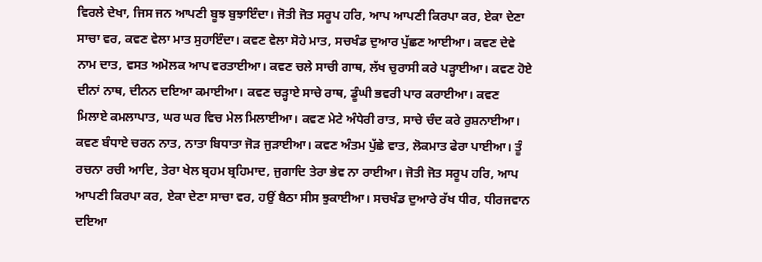ਵਿਰਲੇ ਦੇਖਾ, ਜਿਸ ਜਨ ਆਪਣੀ ਬੂਝ ਬੁਝਾਇੰਦਾ। ਜੋਤੀ ਜੋਤ ਸਰੂਪ ਹਰਿ, ਆਪ ਆਪਣੀ ਕਿਰਪਾ ਕਰ, ਏਕਾ ਦੇਣਾ ਸਾਚਾ ਵਰ, ਕਵਣ ਵੇਲਾ ਮਾਤ ਸੁਹਾਇੰਦਾ। ਕਵਣ ਵੇਲਾ ਸੋਹੇ ਮਾਤ, ਸਚਖੰਡ ਦੁਆਰ ਪੁੱਛਣ ਆਈਆ। ਕਵਣ ਦੇਵੇ ਨਾਮ ਦਾਤ, ਵਸਤ ਅਮੋਲਕ ਆਪ ਵਰਤਾਈਆ। ਕਵਣ ਚਲੇ ਸਾਚੀ ਗਾਥ, ਲੱਖ ਚੁਰਾਸੀ ਕਰੇ ਪੜ੍ਹਾਈਆ। ਕਵਣ ਹੋਏ ਦੀਨਾਂ ਨਾਥ, ਦੀਨਨ ਦਇਆ ਕਮਾਈਆ। ਕਵਣ ਚੜ੍ਹਾਏ ਸਾਚੇ ਰਾਥ, ਡੂੰਘੀ ਭਵਰੀ ਪਾਰ ਕਰਾਈਆ। ਕਵਣ ਮਿਲਾਏ ਕਮਲਾਪਾਤ, ਘਰ ਘਰ ਵਿਚ ਮੇਲ ਮਿਲਾਈਆ। ਕਵਣ ਮੇਟੇ ਅੰਧੇਰੀ ਰਾਤ, ਸਾਚੇ ਚੰਦ ਕਰੇ ਰੁਸ਼ਨਾਈਆ। ਕਵਣ ਬੰਧਾਏ ਚਰਨ ਨਾਤ, ਨਾਤਾ ਬਿਧਾਤਾ ਜੋੜ ਜੁੜਾਈਆ। ਕਵਣ ਅੰਤਮ ਪੁੱਛੇ ਵਾਤ, ਲੋਕਮਾਤ ਫੇਰਾ ਪਾਈਆ। ਤੂੰ ਰਚਨਾ ਰਚੀ ਆਦਿ, ਤੇਰਾ ਖੇਲ ਬ੍ਰਹਮ ਬ੍ਰਹਿਮਾਦ, ਜੁਗਾਦਿ ਤੇਰਾ ਭੇਵ ਨਾ ਰਾਈਆ। ਜੋਤੀ ਜੋਤ ਸਰੂਪ ਹਰਿ, ਆਪ ਆਪਣੀ ਕਿਰਪਾ ਕਰ, ਏਕਾ ਦੇਣਾ ਸਾਚਾ ਵਰ, ਹਉਂ ਬੈਠਾ ਸੀਸ ਝੁਕਾਈਆ। ਸਚਖੰਡ ਦੁਆਰੇ ਰੱਖ ਧੀਰ, ਧੀਰਜਵਾਨ ਦਇਆ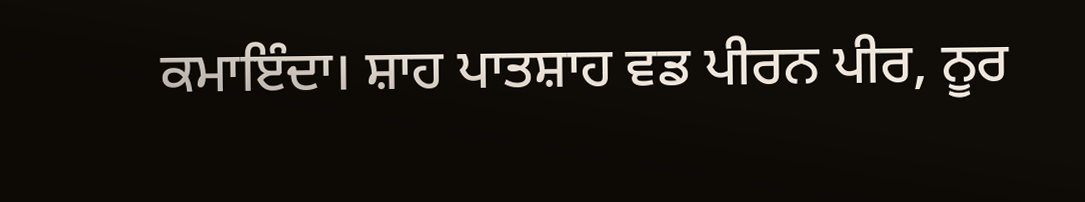ਕਮਾਇੰਦਾ। ਸ਼ਾਹ ਪਾਤਸ਼ਾਹ ਵਡ ਪੀਰਨ ਪੀਰ, ਨੂਰ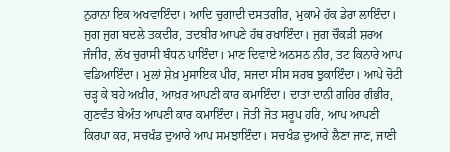ਨੁਰਾਨਾ ਇਕ ਅਖਵਾਇੰਦਾ। ਆਦਿ ਚੁਗਾਦੀ ਦਸਤਗੀਰ, ਮੁਕਾਮੇ ਹੱਕ ਡੇਰਾ ਲਾਇੰਦਾ। ਜੁਗ ਜੁਗ ਬਦਲੇ ਤਕਦੀਰ, ਤਦਬੀਰ ਆਪਣੇ ਹੱਥ ਰਖਾਇੰਦਾ। ਜੁਗ ਚੌਕੜੀ ਸ਼ਰਅ ਜੰਜੀਰ, ਲੱਖ ਚੁਰਾਸੀ ਬੰਧਨ ਪਾਇੰਦਾ। ਮਾਣ ਦਿਵਾਏ ਅਠਸਠ ਨੀਰ, ਤਟ ਕਿਨਾਰੇ ਆਪ ਵਡਿਆਇੰਦਾ। ਮੁਲਾਂ ਸ਼ੇਖ਼ ਮੁਸਾਇਕ ਪੀਰ, ਸਜਦਾ ਸੀਸ ਸਰਬ ਝੁਕਾਇੰਦਾ। ਆਪੇ ਚੋਟੀ ਚੜ੍ਹ ਕੇ ਬਹੇ ਅਖ਼ੀਰ, ਆਖ਼ਰ ਆਪਣੀ ਕਾਰ ਕਮਾਇੰਦਾ। ਦਾਤਾ ਦਾਨੀ ਗਹਿਰ ਗੰਭੀਰ, ਗੁਣਵੰਤ ਬੇਅੰਤ ਆਪਣੀ ਕਾਰ ਕਮਾਇੰਦਾ। ਜੋਤੀ ਜੋਤ ਸਰੂਪ ਹਰਿ, ਆਪ ਆਪਣੀ ਕਿਰਪਾ ਕਰ, ਸਚਖੰਡ ਦੁਆਰੇ ਆਪ ਸਮਝਾਇੰਦਾ। ਸਚਖੰਡ ਦੁਆਰੇ ਲੈਣਾ ਜਾਣ, ਜਾਣੀ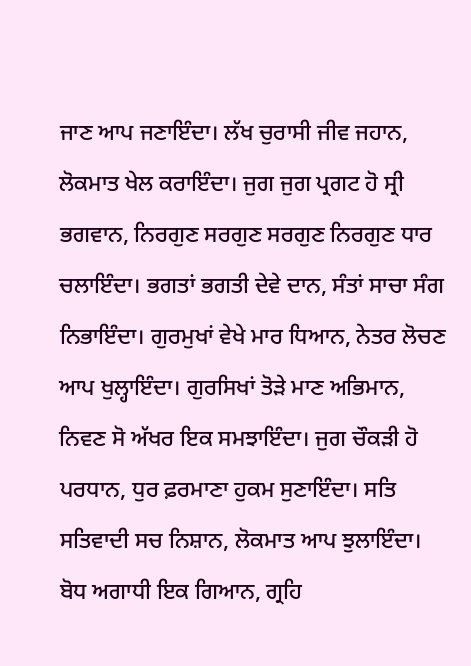ਜਾਣ ਆਪ ਜਣਾਇੰਦਾ। ਲੱਖ ਚੁਰਾਸੀ ਜੀਵ ਜਹਾਨ, ਲੋਕਮਾਤ ਖੇਲ ਕਰਾਇੰਦਾ। ਜੁਗ ਜੁਗ ਪ੍ਰਗਟ ਹੋ ਸ੍ਰੀ ਭਗਵਾਨ, ਨਿਰਗੁਣ ਸਰਗੁਣ ਸਰਗੁਣ ਨਿਰਗੁਣ ਧਾਰ ਚਲਾਇੰਦਾ। ਭਗਤਾਂ ਭਗਤੀ ਦੇਵੇ ਦਾਨ, ਸੰਤਾਂ ਸਾਚਾ ਸੰਗ ਨਿਭਾਇੰਦਾ। ਗੁਰਮੁਖਾਂ ਵੇਖੇ ਮਾਰ ਧਿਆਨ, ਨੇਤਰ ਲੋਚਣ ਆਪ ਖੁਲ੍ਹਾਇੰਦਾ। ਗੁਰਸਿਖਾਂ ਤੋੜੇ ਮਾਣ ਅਭਿਮਾਨ, ਨਿਵਣ ਸੋ ਅੱਖਰ ਇਕ ਸਮਝਾਇੰਦਾ। ਜੁਗ ਚੌਕੜੀ ਹੋ ਪਰਧਾਨ, ਧੁਰ ਫ਼ਰਮਾਣਾ ਹੁਕਮ ਸੁਣਾਇੰਦਾ। ਸਤਿ ਸਤਿਵਾਦੀ ਸਚ ਨਿਸ਼ਾਨ, ਲੋਕਮਾਤ ਆਪ ਝੁਲਾਇੰਦਾ। ਬੋਧ ਅਗਾਧੀ ਇਕ ਗਿਆਨ, ਗ੍ਰਹਿ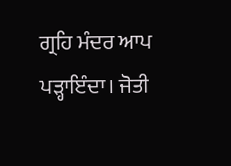ਗ੍ਰਹਿ ਮੰਦਰ ਆਪ ਪੜ੍ਹਾਇੰਦਾ। ਜੋਤੀ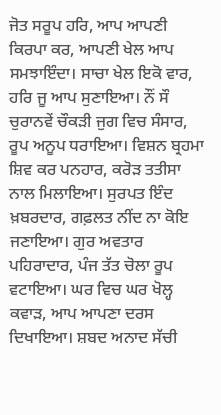ਜੋਤ ਸਰੂਪ ਹਰਿ, ਆਪ ਆਪਣੀ ਕਿਰਪਾ ਕਰ, ਆਪਣੀ ਖੇਲ ਆਪ ਸਮਝਾਇੰਦਾ। ਸਾਚਾ ਖੇਲ ਇਕੋ ਵਾਰ, ਹਰਿ ਜੂ ਆਪ ਸੁਣਾਇਆ। ਨੌਂ ਸੌ ਚੁਰਾਨਵੇਂ ਚੌਕੜੀ ਜੁਗ ਵਿਚ ਸੰਸਾਰ, ਰੂਪ ਅਨੂਪ ਧਰਾਇਆ। ਵਿਸ਼ਨ ਬ੍ਰਹਮਾ ਸ਼ਿਵ ਕਰ ਪਨਹਾਰ, ਕਰੋੜ ਤਤੀਸਾ ਨਾਲ ਮਿਲਾਇਆ। ਸੁਰਪਤ ਇੰਦ ਖ਼ਬਰਦਾਰ, ਗਫ਼ਲਤ ਨੀਂਦ ਨਾ ਕੋਇ ਜਣਾਇਆ। ਗੁਰ ਅਵਤਾਰ ਪਹਿਰਾਦਾਰ, ਪੰਜ ਤੱਤ ਚੋਲਾ ਰੂਪ ਵਟਾਇਆ। ਘਰ ਵਿਚ ਘਰ ਖੋਲ੍ਹ ਕਵਾੜ, ਆਪ ਆਪਣਾ ਦਰਸ ਦਿਖਾਇਆ। ਸ਼ਬਦ ਅਨਾਦ ਸੱਚੀ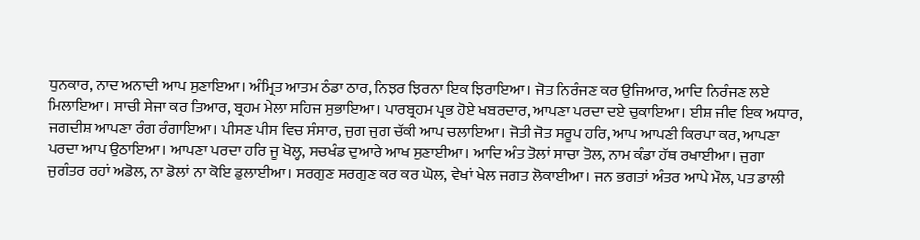ਧੁਨਕਾਰ, ਨਾਦ ਅਨਾਦੀ ਆਪ ਸੁਣਾਇਆ। ਅੰਮ੍ਰਿਤ ਆਤਮ ਠੰਡਾ ਠਾਰ, ਨਿਝਰ ਝਿਰਨਾ ਇਕ ਝਿਰਾਇਆ। ਜੋਤ ਨਿਰੰਜਣ ਕਰ ਉਜਿਆਰ, ਆਦਿ ਨਿਰੰਜਣ ਲਏ ਮਿਲਾਇਆ। ਸਾਚੀ ਸੇਜਾ ਕਰ ਤਿਆਰ, ਬ੍ਰਹਮ ਮੇਲਾ ਸਹਿਜ ਸੁਭਾਇਆ। ਪਾਰਬ੍ਰਹਮ ਪ੍ਰਭ ਹੋਏ ਖਬਰਦਾਰ, ਆਪਣਾ ਪਰਦਾ ਦਏ ਚੁਕਾਇਆ। ਈਸ਼ ਜੀਵ ਇਕ ਅਧਾਰ, ਜਗਦੀਸ਼ ਆਪਣਾ ਰੰਗ ਰੰਗਾਇਆ। ਪੀਸਣ ਪੀਸ ਵਿਚ ਸੰਸਾਰ, ਜੁਗ ਜੁਗ ਚੱਕੀ ਆਪ ਚਲਾਇਆ। ਜੋਤੀ ਜੋਤ ਸਰੂਪ ਹਰਿ, ਆਪ ਆਪਣੀ ਕਿਰਪਾ ਕਰ, ਆਪਣਾ ਪਰਦਾ ਆਪ ਉਠਾਇਆ। ਆਪਣਾ ਪਰਦਾ ਹਰਿ ਜੂ ਖੋਲ੍ਹ, ਸਚਖੰਡ ਦੁਆਰੇ ਆਖ ਸੁਣਾਈਆ। ਆਦਿ ਅੰਤ ਤੋਲਾਂ ਸਾਚਾ ਤੋਲ, ਨਾਮ ਕੰਡਾ ਹੱਥ ਰਖਾਈਆ। ਜੁਗਾ ਜੁਗੰਤਰ ਰਹਾਂ ਅਡੋਲ, ਨਾ ਡੋਲਾਂ ਨਾ ਕੋਇ ਡੁਲਾਈਆ। ਸਰਗੁਣ ਸਰਗੁਣ ਕਰ ਕਰ ਘੋਲ, ਵੇਖਾਂ ਖੇਲ ਜਗਤ ਲੋਕਾਈਆ। ਜਨ ਭਗਤਾਂ ਅੰਤਰ ਆਪੇ ਮੌਲ, ਪਤ ਡਾਲੀ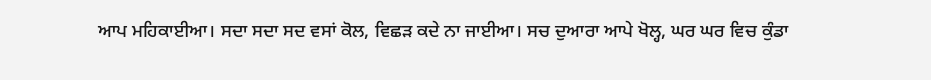ਆਪ ਮਹਿਕਾਈਆ। ਸਦਾ ਸਦਾ ਸਦ ਵਸਾਂ ਕੋਲ, ਵਿਛੜ ਕਦੇ ਨਾ ਜਾਈਆ। ਸਚ ਦੁਆਰਾ ਆਪੇ ਖੋਲ੍ਹ, ਘਰ ਘਰ ਵਿਚ ਕੁੰਡਾ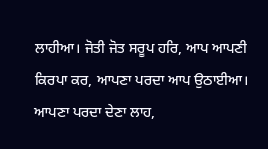ਲਾਹੀਆ। ਜੋਤੀ ਜੋਤ ਸਰੂਪ ਹਰਿ, ਆਪ ਆਪਣੀ ਕਿਰਪਾ ਕਰ, ਆਪਣਾ ਪਰਦਾ ਆਪ ਉਠਾਈਆ। ਆਪਣਾ ਪਰਦਾ ਦੇਣਾ ਲਾਹ,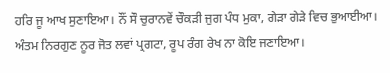ਹਰਿ ਜੂ ਆਖ ਸੁਣਾਇਆ। ਨੌਂ ਸੌ ਚੁਰਾਨਵੇਂ ਚੌਕੜੀ ਜੁਗ ਪੰਧ ਮੁਕਾ, ਗੇੜਾ ਗੇੜੇ ਵਿਚ ਭੁਆਈਆ। ਅੰਤਮ ਨਿਰਗੁਣ ਨੂਰ ਜੋਤ ਲਵਾਂ ਪ੍ਰਗਟਾ, ਰੂਪ ਰੰਗ ਰੇਖ ਨਾ ਕੋਇ ਜਣਾਇਆ।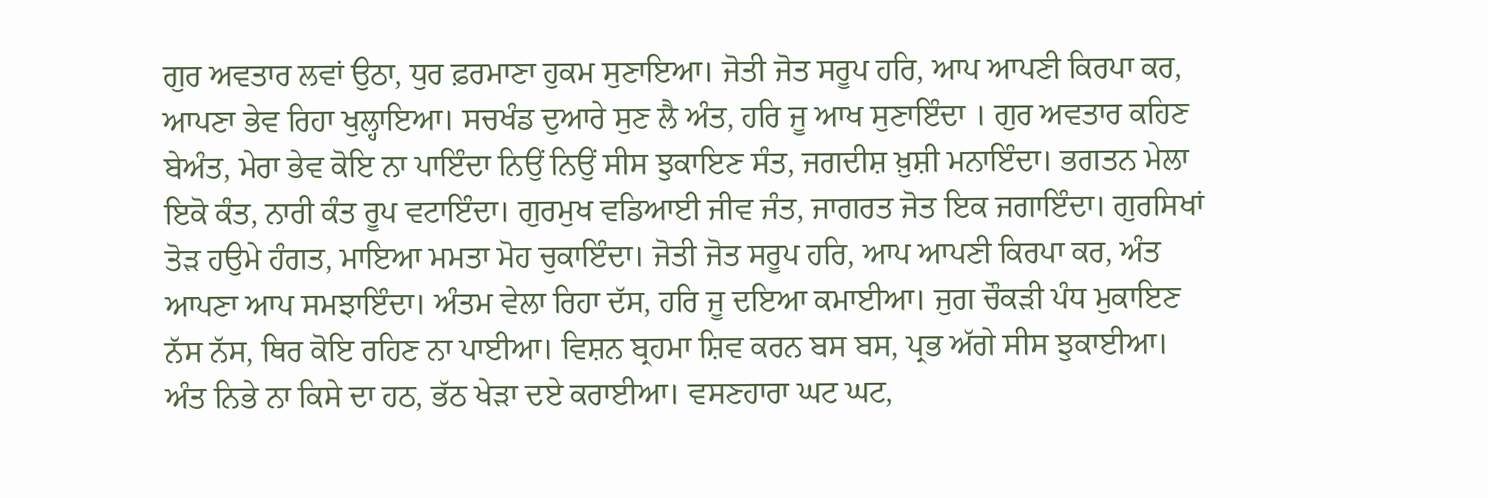ਗੁਰ ਅਵਤਾਰ ਲਵਾਂ ਉਠਾ, ਧੁਰ ਫ਼ਰਮਾਣਾ ਹੁਕਮ ਸੁਣਾਇਆ। ਜੋਤੀ ਜੋਤ ਸਰੂਪ ਹਰਿ, ਆਪ ਆਪਣੀ ਕਿਰਪਾ ਕਰ, ਆਪਣਾ ਭੇਵ ਰਿਹਾ ਖੁਲ੍ਹਾਇਆ। ਸਚਖੰਡ ਦੁਆਰੇ ਸੁਣ ਲੈ ਅੰਤ, ਹਰਿ ਜੂ ਆਖ ਸੁਣਾਇੰਦਾ । ਗੁਰ ਅਵਤਾਰ ਕਹਿਣ ਬੇਅੰਤ, ਮੇਰਾ ਭੇਵ ਕੋਇ ਨਾ ਪਾਇੰਦਾ ਨਿਉਂ ਨਿਉਂ ਸੀਸ ਝੁਕਾਇਣ ਸੰਤ, ਜਗਦੀਸ਼ ਖ਼ੁਸ਼ੀ ਮਨਾਇੰਦਾ। ਭਗਤਨ ਮੇਲਾ ਇਕੋ ਕੰਤ, ਨਾਰੀ ਕੰਤ ਰੂਪ ਵਟਾਇੰਦਾ। ਗੁਰਮੁਖ ਵਡਿਆਈ ਜੀਵ ਜੰਤ, ਜਾਗਰਤ ਜੋਤ ਇਕ ਜਗਾਇੰਦਾ। ਗੁਰਸਿਖਾਂ ਤੋੜ ਹਉਮੇ ਹੰਗਤ, ਮਾਇਆ ਮਮਤਾ ਮੋਹ ਚੁਕਾਇੰਦਾ। ਜੋਤੀ ਜੋਤ ਸਰੂਪ ਹਰਿ, ਆਪ ਆਪਣੀ ਕਿਰਪਾ ਕਰ, ਅੰਤ ਆਪਣਾ ਆਪ ਸਮਝਾਇੰਦਾ। ਅੰਤਮ ਵੇਲਾ ਰਿਹਾ ਦੱਸ, ਹਰਿ ਜੂ ਦਇਆ ਕਮਾਈਆ। ਜੁਗ ਚੌਕੜੀ ਪੰਧ ਮੁਕਾਇਣ ਨੱਸ ਨੱਸ, ਥਿਰ ਕੋਇ ਰਹਿਣ ਨਾ ਪਾਈਆ। ਵਿਸ਼ਨ ਬ੍ਰਹਮਾ ਸ਼ਿਵ ਕਰਨ ਬਸ ਬਸ, ਪ੍ਰਭ ਅੱਗੇ ਸੀਸ ਝੁਕਾਈਆ। ਅੰਤ ਨਿਭੇ ਨਾ ਕਿਸੇ ਦਾ ਹਠ, ਭੱਠ ਖੇੜਾ ਦਏ ਕਰਾਈਆ। ਵਸਣਹਾਰਾ ਘਟ ਘਟ,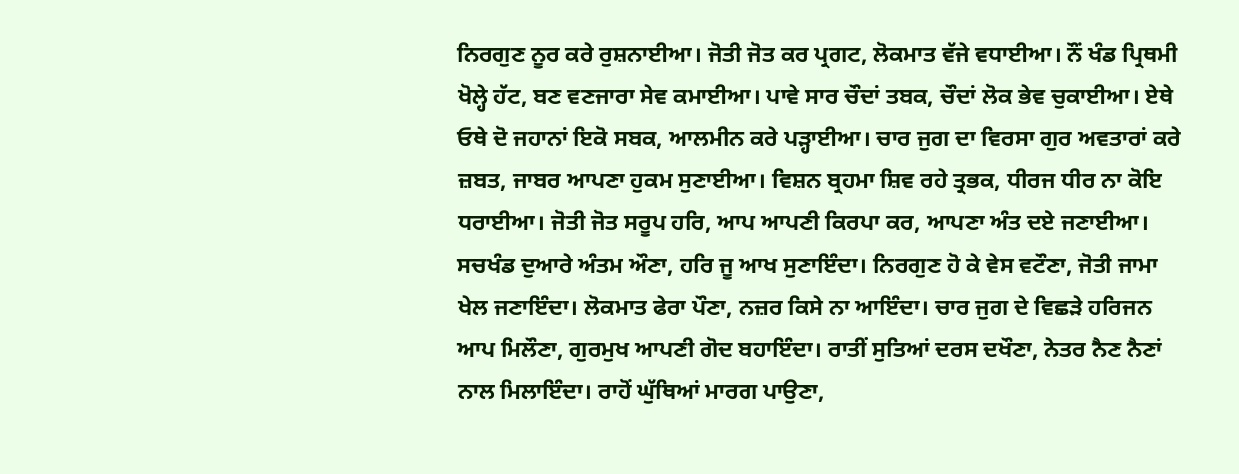ਨਿਰਗੁਣ ਨੂਰ ਕਰੇ ਰੁਸ਼ਨਾਈਆ। ਜੋਤੀ ਜੋਤ ਕਰ ਪ੍ਰਗਟ, ਲੋਕਮਾਤ ਵੱਜੇ ਵਧਾਈਆ। ਨੌਂ ਖੰਡ ਪ੍ਰਿਥਮੀ ਖੋਲ੍ਹੇ ਹੱਟ, ਬਣ ਵਣਜਾਰਾ ਸੇਵ ਕਮਾਈਆ। ਪਾਵੇ ਸਾਰ ਚੌਦਾਂ ਤਬਕ, ਚੌਦਾਂ ਲੋਕ ਭੇਵ ਚੁਕਾਈਆ। ਏਥੇ ਓਥੇ ਦੋ ਜਹਾਨਾਂ ਇਕੋ ਸਬਕ, ਆਲਮੀਨ ਕਰੇ ਪੜ੍ਹਾਈਆ। ਚਾਰ ਜੁਗ ਦਾ ਵਿਰਸਾ ਗੁਰ ਅਵਤਾਰਾਂ ਕਰੇ ਜ਼ਬਤ, ਜਾਬਰ ਆਪਣਾ ਹੁਕਮ ਸੁਣਾਈਆ। ਵਿਸ਼ਨ ਬ੍ਰਹਮਾ ਸ਼ਿਵ ਰਹੇ ਤ੍ਰਭਕ, ਧੀਰਜ ਧੀਰ ਨਾ ਕੋਇ ਧਰਾਈਆ। ਜੋਤੀ ਜੋਤ ਸਰੂਪ ਹਰਿ, ਆਪ ਆਪਣੀ ਕਿਰਪਾ ਕਰ, ਆਪਣਾ ਅੰਤ ਦਏ ਜਣਾਈਆ। ਸਚਖੰਡ ਦੁਆਰੇ ਅੰਤਮ ਔਣਾ, ਹਰਿ ਜੂ ਆਖ ਸੁਣਾਇੰਦਾ। ਨਿਰਗੁਣ ਹੋ ਕੇ ਵੇਸ ਵਟੌਣਾ, ਜੋਤੀ ਜਾਮਾ ਖੇਲ ਜਣਾਇੰਦਾ। ਲੋਕਮਾਤ ਫੇਰਾ ਪੌਣਾ, ਨਜ਼ਰ ਕਿਸੇ ਨਾ ਆਇੰਦਾ। ਚਾਰ ਜੁਗ ਦੇ ਵਿਛੜੇ ਹਰਿਜਨ ਆਪ ਮਿਲੌਣਾ, ਗੁਰਮੁਖ ਆਪਣੀ ਗੋਦ ਬਹਾਇੰਦਾ। ਰਾਤੀਂ ਸੁਤਿਆਂ ਦਰਸ ਦਖੌਣਾ, ਨੇਤਰ ਨੈਣ ਨੈਣਾਂ ਨਾਲ ਮਿਲਾਇੰਦਾ। ਰਾਹੋਂ ਘੁੱਥਿਆਂ ਮਾਰਗ ਪਾਉਣਾ,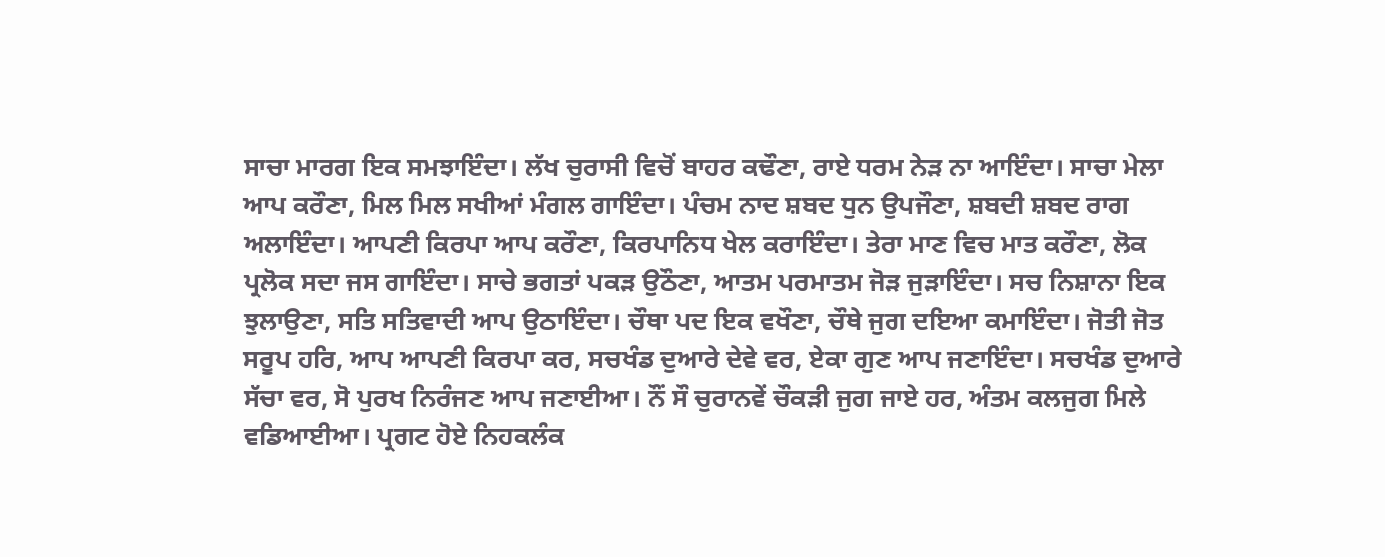ਸਾਚਾ ਮਾਰਗ ਇਕ ਸਮਝਾਇੰਦਾ। ਲੱਖ ਚੁਰਾਸੀ ਵਿਚੋਂ ਬਾਹਰ ਕਢੌਣਾ, ਰਾਏ ਧਰਮ ਨੇੜ ਨਾ ਆਇੰਦਾ। ਸਾਚਾ ਮੇਲਾ ਆਪ ਕਰੌਣਾ, ਮਿਲ ਮਿਲ ਸਖੀਆਂ ਮੰਗਲ ਗਾਇੰਦਾ। ਪੰਚਮ ਨਾਦ ਸ਼ਬਦ ਧੁਨ ਉਪਜੌਣਾ, ਸ਼ਬਦੀ ਸ਼ਬਦ ਰਾਗ ਅਲਾਇੰਦਾ। ਆਪਣੀ ਕਿਰਪਾ ਆਪ ਕਰੌਣਾ, ਕਿਰਪਾਨਿਧ ਖੇਲ ਕਰਾਇੰਦਾ। ਤੇਰਾ ਮਾਣ ਵਿਚ ਮਾਤ ਕਰੌਣਾ, ਲੋਕ ਪ੍ਰਲੋਕ ਸਦਾ ਜਸ ਗਾਇੰਦਾ। ਸਾਚੇ ਭਗਤਾਂ ਪਕੜ ਉਠੌਣਾ, ਆਤਮ ਪਰਮਾਤਮ ਜੋੜ ਜੁੜਾਇੰਦਾ। ਸਚ ਨਿਸ਼ਾਨਾ ਇਕ ਝੁਲਾਉਣਾ, ਸਤਿ ਸਤਿਵਾਦੀ ਆਪ ਉਠਾਇੰਦਾ। ਚੌਥਾ ਪਦ ਇਕ ਵਖੌਣਾ, ਚੌਥੇ ਜੁਗ ਦਇਆ ਕਮਾਇੰਦਾ। ਜੋਤੀ ਜੋਤ ਸਰੂਪ ਹਰਿ, ਆਪ ਆਪਣੀ ਕਿਰਪਾ ਕਰ, ਸਚਖੰਡ ਦੁਆਰੇ ਦੇਵੇ ਵਰ, ਏਕਾ ਗੁਣ ਆਪ ਜਣਾਇੰਦਾ। ਸਚਖੰਡ ਦੁਆਰੇ ਸੱਚਾ ਵਰ, ਸੋ ਪੁਰਖ ਨਿਰੰਜਣ ਆਪ ਜਣਾਈਆ। ਨੌਂ ਸੌ ਚੁਰਾਨਵੇਂ ਚੌਕੜੀ ਜੁਗ ਜਾਏ ਹਰ, ਅੰਤਮ ਕਲਜੁਗ ਮਿਲੇ ਵਡਿਆਈਆ। ਪ੍ਰਗਟ ਹੋਏ ਨਿਹਕਲੰਕ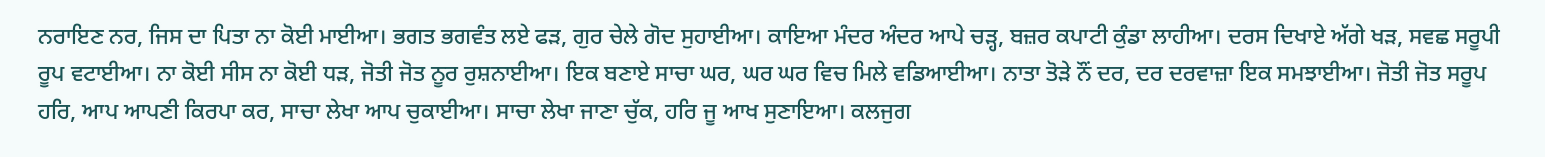ਨਰਾਇਣ ਨਰ, ਜਿਸ ਦਾ ਪਿਤਾ ਨਾ ਕੋਈ ਮਾਈਆ। ਭਗਤ ਭਗਵੰਤ ਲਏ ਫੜ, ਗੁਰ ਚੇਲੇ ਗੋਦ ਸੁਹਾਈਆ। ਕਾਇਆ ਮੰਦਰ ਅੰਦਰ ਆਪੇ ਚੜ੍ਹ, ਬਜ਼ਰ ਕਪਾਟੀ ਕੁੰਡਾ ਲਾਹੀਆ। ਦਰਸ ਦਿਖਾਏ ਅੱਗੇ ਖੜ, ਸਵਛ ਸਰੂਪੀ ਰੂਪ ਵਟਾਈਆ। ਨਾ ਕੋਈ ਸੀਸ ਨਾ ਕੋਈ ਧੜ, ਜੋਤੀ ਜੋਤ ਨੂਰ ਰੁਸ਼ਨਾਈਆ। ਇਕ ਬਣਾਏ ਸਾਚਾ ਘਰ, ਘਰ ਘਰ ਵਿਚ ਮਿਲੇ ਵਡਿਆਈਆ। ਨਾਤਾ ਤੋੜੇ ਨੌਂ ਦਰ, ਦਰ ਦਰਵਾਜ਼ਾ ਇਕ ਸਮਝਾਈਆ। ਜੋਤੀ ਜੋਤ ਸਰੂਪ ਹਰਿ, ਆਪ ਆਪਣੀ ਕਿਰਪਾ ਕਰ, ਸਾਚਾ ਲੇਖਾ ਆਪ ਚੁਕਾਈਆ। ਸਾਚਾ ਲੇਖਾ ਜਾਣਾ ਚੁੱਕ, ਹਰਿ ਜੂ ਆਖ ਸੁਣਾਇਆ। ਕਲਜੁਗ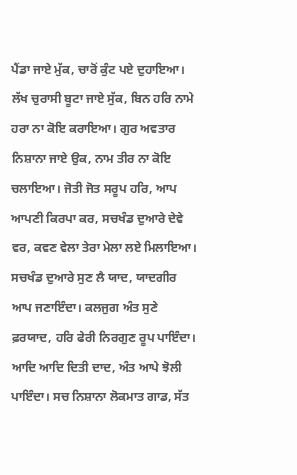ਪੈਂਡਾ ਜਾਏ ਮੁੱਕ, ਚਾਰੋਂ ਕੁੰਟ ਪਏ ਦੁਹਾਇਆ। ਲੱਖ ਚੁਰਾਸੀ ਬੂਟਾ ਜਾਏ ਸੁੱਕ, ਬਿਨ ਹਰਿ ਨਾਮੇ ਹਰਾ ਨਾ ਕੋਇ ਕਰਾਇਆ। ਗੁਰ ਅਵਤਾਰ ਨਿਸ਼ਾਨਾ ਜਾਏ ਉਕ, ਨਾਮ ਤੀਰ ਨਾ ਕੋਇ ਚਲਾਇਆ। ਜੋਤੀ ਜੋਤ ਸਰੂਪ ਹਰਿ, ਆਪ ਆਪਣੀ ਕਿਰਪਾ ਕਰ, ਸਚਖੰਡ ਦੁਆਰੇ ਦੇਵੇ ਵਰ, ਕਵਣ ਵੇਲਾ ਤੇਰਾ ਮੇਲਾ ਲਏ ਮਿਲਾਇਆ। ਸਚਖੰਡ ਦੁਆਰੇ ਸੁਣ ਲੈ ਯਾਦ, ਯਾਦਗੀਰ ਆਪ ਜਣਾਇੰਦਾ। ਕਲਜੁਗ ਅੰਤ ਸੁਣੇ ਫ਼ਰਯਾਦ, ਹਰਿ ਫੇਰੀ ਨਿਰਗੁਣ ਰੂਪ ਪਾਇੰਦਾ। ਆਦਿ ਆਦਿ ਦਿਤੀ ਦਾਦ, ਅੰਤ ਆਪੇ ਝੋਲੀ ਪਾਇੰਦਾ। ਸਚ ਨਿਸ਼ਾਨਾ ਲੋਕਮਾਤ ਗਾਡ, ਸੱਤ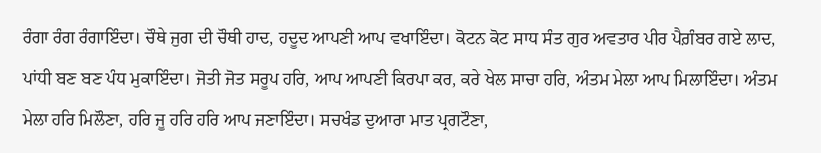ਰੰਗਾ ਰੰਗ ਰੰਗਾਇੰਦਾ। ਚੌਥੇ ਜੁਗ ਦੀ ਚੌਥੀ ਹਾਦ, ਹਦੂਦ ਆਪਣੀ ਆਪ ਵਖਾਇੰਦਾ। ਕੋਟਨ ਕੋਟ ਸਾਧ ਸੰਤ ਗੁਰ ਅਵਤਾਰ ਪੀਰ ਪੈਗ਼ੰਬਰ ਗਏ ਲਾਦ, ਪਾਂਧੀ ਬਣ ਬਣ ਪੰਧ ਮੁਕਾਇੰਦਾ। ਜੋਤੀ ਜੋਤ ਸਰੂਪ ਹਰਿ, ਆਪ ਆਪਣੀ ਕਿਰਪਾ ਕਰ, ਕਰੇ ਖੇਲ ਸਾਚਾ ਹਰਿ, ਅੰਤਮ ਮੇਲਾ ਆਪ ਮਿਲਾਇੰਦਾ। ਅੰਤਮ ਮੇਲਾ ਹਰਿ ਮਿਲੌਣਾ, ਹਰਿ ਜੂ ਹਰਿ ਹਰਿ ਆਪ ਜਣਾਇੰਦਾ। ਸਚਖੰਡ ਦੁਆਰਾ ਮਾਤ ਪ੍ਰਗਟੌਣਾ,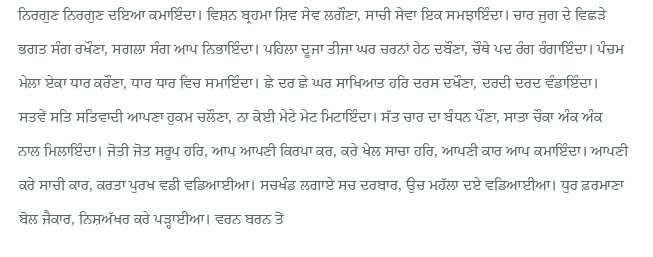ਨਿਰਗੁਣ ਨਿਰਗੁਣ ਦਇਆ ਕਮਾਇੰਦਾ। ਵਿਸ਼ਨ ਬ੍ਰਹਮਾ ਸ਼ਿਵ ਸੇਵ ਲਗੌਣਾ, ਸਾਚੀ ਸੇਵਾ ਇਕ ਸਮਝਾਇੰਦਾ। ਚਾਰ ਜੁਗ ਦੇ ਵਿਛੜੇ ਭਗਤ ਸੰਗ ਰਖੌਣਾ, ਸਗਲਾ ਸੰਗ ਆਪ ਨਿਭਾਇੰਦਾ। ਪਹਿਲਾ ਦੂਜਾ ਤੀਜਾ ਘਰ ਚਰਨਾਂ ਹੇਠ ਦਬੌਣਾ, ਚੌਥੇ ਪਦ ਰੰਗ ਰੰਗਾਇੰਦਾ। ਪੰਚਮ ਮੇਲਾ ਏਕਾ ਧਾਰ ਕਰੌਣਾ, ਧਾਰ ਧਾਰ ਵਿਚ ਸਮਾਇੰਦਾ। ਛੇ ਦਰ ਛੇ ਘਰ ਸਾਖਿਆਤ ਹਰਿ ਦਰਸ ਦਖੌਣਾ, ਦਰਦੀ ਦਰਦ ਵੰਡਾਇੰਦਾ। ਸਤਵੇਂ ਸਤਿ ਸਤਿਵਾਦੀ ਆਪਣਾ ਹੁਕਮ ਚਲੌਣਾ, ਨਾ ਕੋਈ ਮੇਟੇ ਮੇਟ ਮਿਟਾਇੰਦਾ। ਸੱਤ ਚਾਰ ਦਾ ਬੰਧਨ ਪੌਣਾ, ਸਾਤਾ ਚੌਕਾ ਅੰਕ ਅੰਕ ਨਾਲ ਮਿਲਾਇੰਦਾ। ਜੋਤੀ ਜੋਤ ਸਰੂਪ ਹਰਿ, ਆਪ ਆਪਣੀ ਕਿਰਪਾ ਕਰ, ਕਰੇ ਖੇਲ ਸਾਚਾ ਹਰਿ, ਆਪਣੀ ਕਾਰ ਆਪ ਕਮਾਇੰਦਾ। ਆਪਣੀ ਕਰੇ ਸਾਚੀ ਕਾਰ, ਕਰਤਾ ਪੁਰਖ ਵਡੀ ਵਡਿਆਈਆ। ਸਚਖੰਡ ਲਗਾਏ ਸਚ ਦਰਬਾਰ, ਉਚ ਮਹੱਲਾ ਦਏ ਵਡਿਆਈਆ। ਧੁਰ ਫ਼ਰਮਾਣਾ ਬੋਲ ਜੈਕਾਰ, ਨਿਸ਼ਅੱਖਰ ਕਰੇ ਪੜ੍ਹਾਈਆ। ਵਰਨ ਬਰਨ ਤੋਂ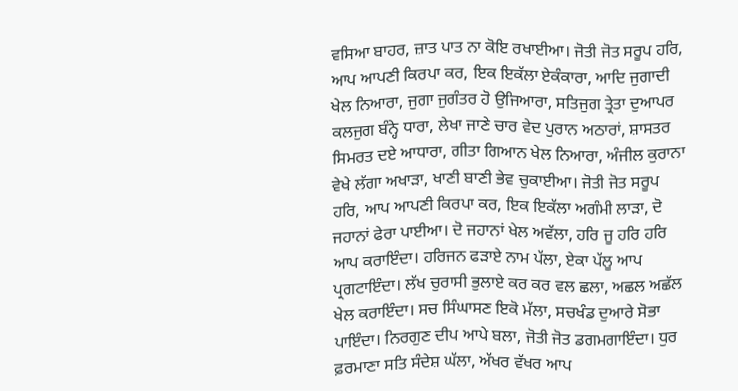ਵਸਿਆ ਬਾਹਰ, ਜ਼ਾਤ ਪਾਤ ਨਾ ਕੋਇ ਰਖਾਈਆ। ਜੋਤੀ ਜੋਤ ਸਰੂਪ ਹਰਿ, ਆਪ ਆਪਣੀ ਕਿਰਪਾ ਕਰ, ਇਕ ਇਕੱਲਾ ਏਕੰਕਾਰਾ, ਆਦਿ ਜੁਗਾਦੀ ਖੇਲ ਨਿਆਰਾ, ਜੁਗਾ ਜੁਗੰਤਰ ਹੋ ਉਜਿਆਰਾ, ਸਤਿਜੁਗ ਤ੍ਰੇਤਾ ਦੁਆਪਰ ਕਲਜੁਗ ਬੰਨ੍ਹੇ ਧਾਰਾ, ਲੇਖਾ ਜਾਣੇ ਚਾਰ ਵੇਦ ਪੁਰਾਨ ਅਠਾਰਾਂ, ਸ਼ਾਸਤਰ ਸਿਮਰਤ ਦਏ ਆਧਾਰਾ, ਗੀਤਾ ਗਿਆਨ ਖੇਲ ਨਿਆਰਾ, ਅੰਜੀਲ ਕੁਰਾਨਾ ਵੇਖੇ ਲੱਗਾ ਅਖਾੜਾ, ਖਾਣੀ ਬਾਣੀ ਭੇਵ ਚੁਕਾਈਆ। ਜੋਤੀ ਜੋਤ ਸਰੂਪ ਹਰਿ, ਆਪ ਆਪਣੀ ਕਿਰਪਾ ਕਰ, ਇਕ ਇਕੱਲਾ ਅਗੰਮੀ ਲਾੜਾ, ਦੋ ਜਹਾਨਾਂ ਫੇਰਾ ਪਾਈਆ। ਦੋ ਜਹਾਨਾਂ ਖੇਲ ਅਵੱਲਾ, ਹਰਿ ਜੂ ਹਰਿ ਹਰਿ ਆਪ ਕਰਾਇੰਦਾ। ਹਰਿਜਨ ਫੜਾਏ ਨਾਮ ਪੱਲਾ, ਏਕਾ ਪੱਲੂ ਆਪ ਪ੍ਰਗਟਾਇੰਦਾ। ਲੱਖ ਚੁਰਾਸੀ ਭੁਲਾਏ ਕਰ ਕਰ ਵਲ ਛਲਾ, ਅਛਲ ਅਛੱਲ ਖੇਲ ਕਰਾਇੰਦਾ। ਸਚ ਸਿੰਘਾਸਣ ਇਕੋ ਮੱਲਾ, ਸਚਖੰਡ ਦੁਆਰੇ ਸੋਭਾ ਪਾਇੰਦਾ। ਨਿਰਗੁਣ ਦੀਪ ਆਪੇ ਬਲਾ, ਜੋਤੀ ਜੋਤ ਡਗਮਗਾਇੰਦਾ। ਧੁਰ ਫ਼ਰਮਾਣਾ ਸਤਿ ਸੰਦੇਸ਼ ਘੱਲਾ, ਅੱਖਰ ਵੱਖਰ ਆਪ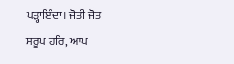ਪੜ੍ਹਾਇੰਦਾ। ਜੋਤੀ ਜੋਤ ਸਰੂਪ ਹਰਿ, ਆਪ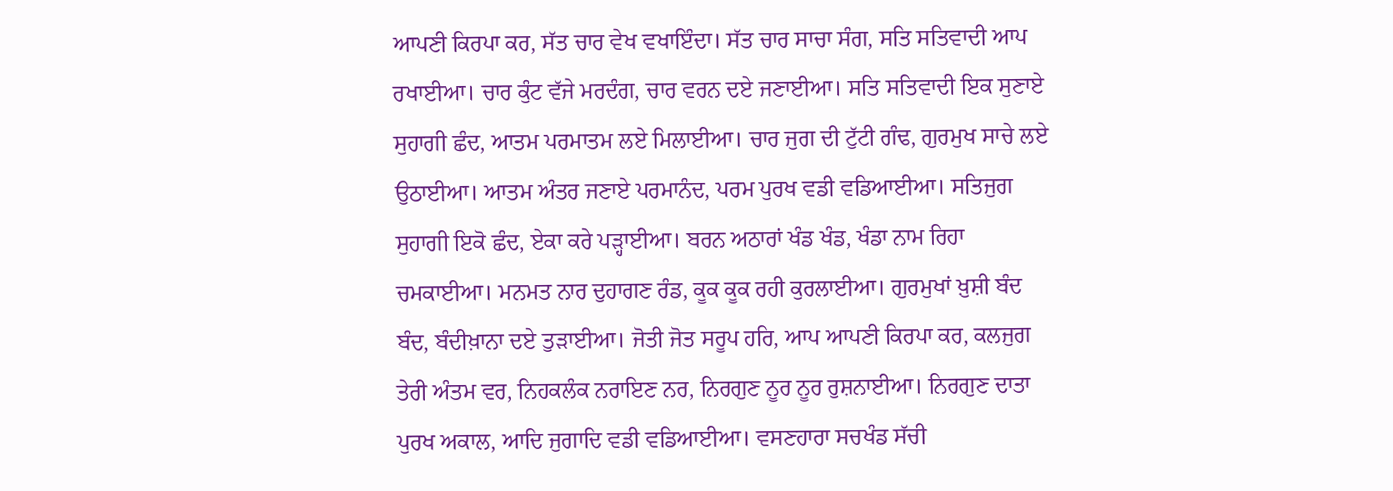ਆਪਣੀ ਕਿਰਪਾ ਕਰ, ਸੱਤ ਚਾਰ ਵੇਖ ਵਖਾਇੰਦਾ। ਸੱਤ ਚਾਰ ਸਾਚਾ ਸੰਗ, ਸਤਿ ਸਤਿਵਾਦੀ ਆਪ ਰਖਾਈਆ। ਚਾਰ ਕੁੰਟ ਵੱਜੇ ਮਰਦੰਗ, ਚਾਰ ਵਰਨ ਦਏ ਜਣਾਈਆ। ਸਤਿ ਸਤਿਵਾਦੀ ਇਕ ਸੁਣਾਏ ਸੁਹਾਗੀ ਛੰਦ, ਆਤਮ ਪਰਮਾਤਮ ਲਏ ਮਿਲਾਈਆ। ਚਾਰ ਜੁਗ ਦੀ ਟੁੱਟੀ ਗੰਢ, ਗੁਰਮੁਖ ਸਾਚੇ ਲਏ ਉਠਾਈਆ। ਆਤਮ ਅੰਤਰ ਜਣਾਏ ਪਰਮਾਨੰਦ, ਪਰਮ ਪੁਰਖ ਵਡੀ ਵਡਿਆਈਆ। ਸਤਿਜੁਗ ਸੁਹਾਗੀ ਇਕੋ ਛੰਦ, ਏਕਾ ਕਰੇ ਪੜ੍ਹਾਈਆ। ਬਰਨ ਅਠਾਰਾਂ ਖੰਡ ਖੰਡ, ਖੰਡਾ ਨਾਮ ਰਿਹਾ ਚਮਕਾਈਆ। ਮਨਮਤ ਨਾਰ ਦੁਹਾਗਣ ਰੰਡ, ਕੂਕ ਕੂਕ ਰਹੀ ਕੁਰਲਾਈਆ। ਗੁਰਮੁਖਾਂ ਖ਼ੁਸ਼ੀ ਬੰਦ ਬੰਦ, ਬੰਦੀਖ਼ਾਨਾ ਦਏ ਤੁੜਾਈਆ। ਜੋਤੀ ਜੋਤ ਸਰੂਪ ਹਰਿ, ਆਪ ਆਪਣੀ ਕਿਰਪਾ ਕਰ, ਕਲਜੁਗ ਤੇਰੀ ਅੰਤਮ ਵਰ, ਨਿਹਕਲੰਕ ਨਰਾਇਣ ਨਰ, ਨਿਰਗੁਣ ਨੂਰ ਨੂਰ ਰੁਸ਼ਨਾਈਆ। ਨਿਰਗੁਣ ਦਾਤਾ ਪੁਰਖ ਅਕਾਲ, ਆਦਿ ਜੁਗਾਦਿ ਵਡੀ ਵਡਿਆਈਆ। ਵਸਣਹਾਰਾ ਸਚਖੰਡ ਸੱਚੀ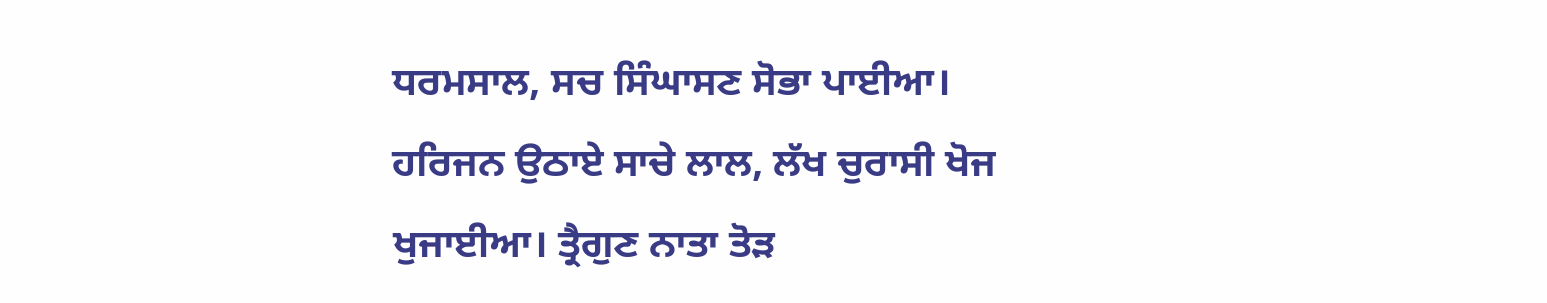ਧਰਮਸਾਲ, ਸਚ ਸਿੰਘਾਸਣ ਸੋਭਾ ਪਾਈਆ। ਹਰਿਜਨ ਉਠਾਏ ਸਾਚੇ ਲਾਲ, ਲੱਖ ਚੁਰਾਸੀ ਖੋਜ ਖੁਜਾਈਆ। ਤ੍ਰੈਗੁਣ ਨਾਤਾ ਤੋੜ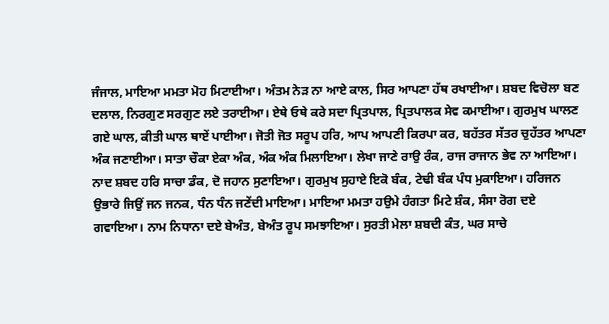ਜੰਜਾਲ, ਮਾਇਆ ਮਮਤਾ ਮੋਹ ਮਿਟਾਈਆ। ਅੰਤਮ ਨੇੜ ਨਾ ਆਏ ਕਾਲ, ਸਿਰ ਆਪਣਾ ਹੱਥ ਰਖਾਈਆ। ਸ਼ਬਦ ਵਿਚੋਲਾ ਬਣ ਦਲਾਲ, ਨਿਰਗੁਣ ਸਰਗੁਣ ਲਏ ਤਰਾਈਆ। ਏਥੇ ਓਥੇ ਕਰੇ ਸਦਾ ਪ੍ਰਿਤਪਾਲ, ਪ੍ਰਿਤਪਾਲਕ ਸੇਵ ਕਮਾਈਆ। ਗੁਰਮੁਖ ਘਾਲਣ ਗਏ ਘਾਲ, ਕੀਤੀ ਘਾਲ ਥਾਏਂ ਪਾਈਆ। ਜੋਤੀ ਜੋਤ ਸਰੂਪ ਹਰਿ, ਆਪ ਆਪਣੀ ਕਿਰਪਾ ਕਰ, ਬਹੱਤਰ ਸੱਤਰ ਚੁਹੱਤਰ ਆਪਣਾ ਅੰਕ ਜਣਾਈਆ। ਸਾਤਾ ਚੌਕਾ ਏਕਾ ਅੰਕ, ਅੰਕ ਅੰਕ ਮਿਲਾਇਆ। ਲੇਖਾ ਜਾਣੇ ਰਾਉ ਰੰਕ, ਰਾਜ ਰਾਜਾਨ ਭੇਵ ਨਾ ਆਇਆ। ਨਾਦ ਸ਼ਬਦ ਹਰਿ ਸਾਚਾ ਡੰਕ, ਦੋ ਜਹਾਨ ਸੁਣਾਇਆ। ਗੁਰਮੁਖ ਸੁਹਾਏ ਇਕੋ ਬੰਕ, ਟੇਢੀ ਬੰਕ ਪੰਧ ਮੁਕਾਇਆ। ਹਰਿਜਨ ਉਭਾਰੇ ਜਿਉਂ ਜਨ ਜਨਕ, ਧੰਨ ਧੰਨ ਜਣੇਂਦੀ ਮਾਇਆ। ਮਾਇਆ ਮਮਤਾ ਹਉਮੇ ਹੰਗਤਾ ਮਿਟੇ ਸ਼ੰਕ, ਸੰਸਾ ਰੋਗ ਦਏ ਗਵਾਇਆ। ਨਾਮ ਨਿਧਾਨਾ ਦਏ ਬੇਅੰਤ, ਬੇਅੰਤ ਰੂਪ ਸਮਝਾਇਆ। ਸੁਰਤੀ ਮੇਲਾ ਸ਼ਬਦੀ ਕੰਤ, ਘਰ ਸਾਚੇ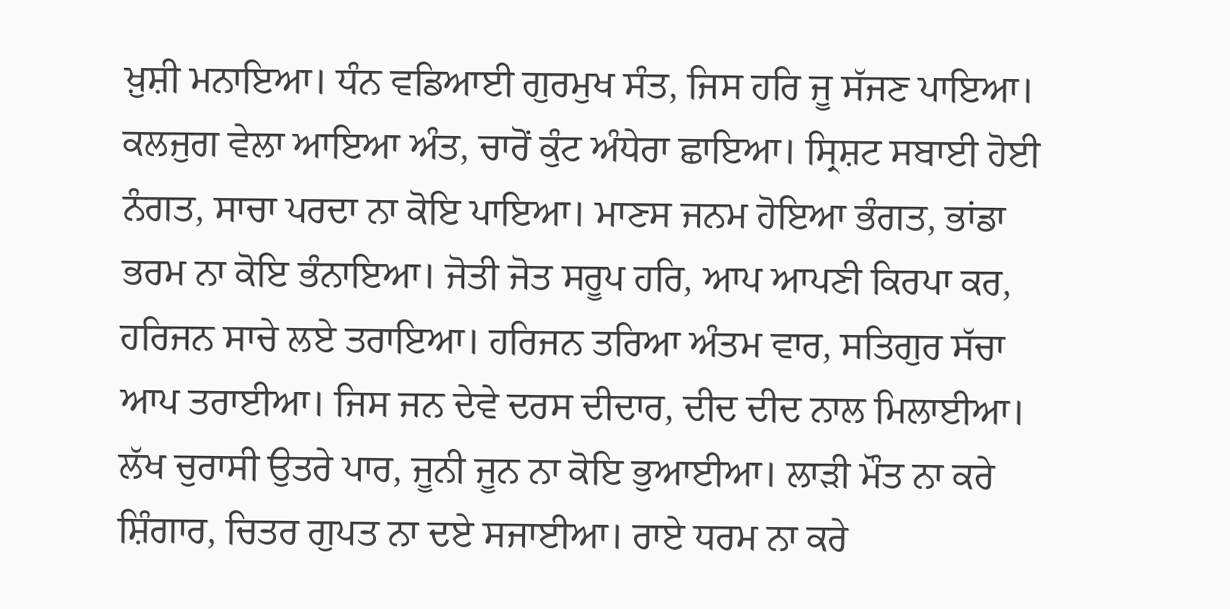ਖ਼ੁਸ਼ੀ ਮਨਾਇਆ। ਧੰਨ ਵਡਿਆਈ ਗੁਰਮੁਖ ਸੰਤ, ਜਿਸ ਹਰਿ ਜੂ ਸੱਜਣ ਪਾਇਆ। ਕਲਜੁਗ ਵੇਲਾ ਆਇਆ ਅੰਤ, ਚਾਰੋਂ ਕੁੰਟ ਅੰਧੇਰਾ ਛਾਇਆ। ਸ੍ਰਿਸ਼ਟ ਸਬਾਈ ਹੋਈ ਨੰਗਤ, ਸਾਚਾ ਪਰਦਾ ਨਾ ਕੋਇ ਪਾਇਆ। ਮਾਣਸ ਜਨਮ ਹੋਇਆ ਭੰਗਤ, ਭਾਂਡਾ ਭਰਮ ਨਾ ਕੋਇ ਭੰਨਾਇਆ। ਜੋਤੀ ਜੋਤ ਸਰੂਪ ਹਰਿ, ਆਪ ਆਪਣੀ ਕਿਰਪਾ ਕਰ, ਹਰਿਜਨ ਸਾਚੇ ਲਏ ਤਰਾਇਆ। ਹਰਿਜਨ ਤਰਿਆ ਅੰਤਮ ਵਾਰ, ਸਤਿਗੁਰ ਸੱਚਾ ਆਪ ਤਰਾਈਆ। ਜਿਸ ਜਨ ਦੇਵੇ ਦਰਸ ਦੀਦਾਰ, ਦੀਦ ਦੀਦ ਨਾਲ ਮਿਲਾਈਆ। ਲੱਖ ਚੁਰਾਸੀ ਉਤਰੇ ਪਾਰ, ਜੂਨੀ ਜੂਨ ਨਾ ਕੋਇ ਭੁਆਈਆ। ਲਾੜੀ ਮੌਤ ਨਾ ਕਰੇ ਸ਼ਿੰਗਾਰ, ਚਿਤਰ ਗੁਪਤ ਨਾ ਦਏ ਸਜਾਈਆ। ਰਾਏ ਧਰਮ ਨਾ ਕਰੇ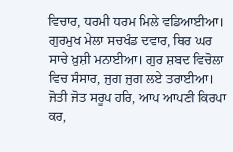ਵਿਚਾਰ, ਧਰਮੀ ਧਰਮ ਮਿਲੇ ਵਡਿਆਈਆ। ਗੁਰਮੁਖ ਮੇਲਾ ਸਚਖੰਡ ਦਵਾਰ, ਥਿਰ ਘਰ ਸਾਚੇ ਖ਼ੁਸ਼ੀ ਮਨਾਈਆ। ਗੁਰ ਸ਼ਬਦ ਵਿਚੋਲਾ ਵਿਚ ਸੰਸਾਰ, ਜੁਗ ਜੁਗ ਲਏ ਤਰਾਈਆ। ਜੋਤੀ ਜੋਤ ਸਰੂਪ ਹਰਿ, ਆਪ ਆਪਣੀ ਕਿਰਪਾ ਕਰ,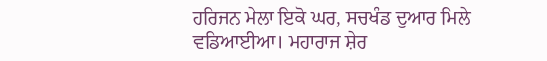ਹਰਿਜਨ ਮੇਲਾ ਇਕੋ ਘਰ, ਸਚਖੰਡ ਦੁਆਰ ਮਿਲੇ ਵਡਿਆਈਆ। ਮਹਾਰਾਜ ਸ਼ੇਰ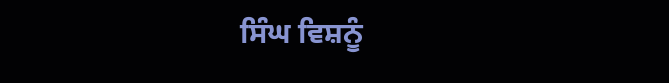ਸਿੰਘ ਵਿਸ਼ਨੂੰ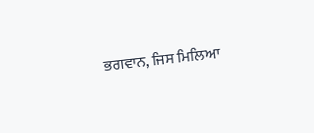ਭਗਵਾਨ, ਜਿਸ ਮਿਲਿਆ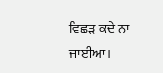ਵਿਛੜ ਕਦੇ ਨਾ ਜਾਈਆ।